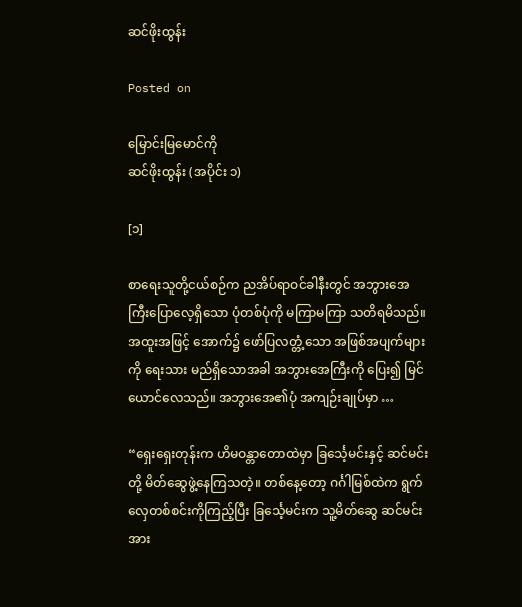ဆင်ဖိုးထွန်း

Posted on

မြောင်းမြမောင်ကို
ဆင်ဖိုးထွန်း (အပိုင်း ၁)

[၁]

စာရေးသူတို့ငယ်စဉ်က ညအိပ်ရာဝင်ခါနီးတွင် အဘွားအေကြီးပြောလေ့ရှိသော ပုံတစ်ပုံကို မကြာမကြာ သတိရမိသည်။ အထူးအဖြင့် အောက်၌ ဖော်ပြလတ္တံ့သော အဖြစ်အပျက်များကို ရေးသား မည်ရှိသောအခါ အဘွားအေကြီးကို ပြေး၍ မြင်ယောင်လေသည်။ အဘွားအေ၏ပုံ အကျဉ်းချုပ်မှာ …

“ရှေးရှေးတုန်းက ဟိမဝန္တာတောထဲမှာ ခြင်္သေ့မင်းနှင့် ဆင်မင်းတို့ မိတ်ဆွေဖွဲ့နေကြသတဲ့။ တစ်နေ့တော့ ဂင်္ဂါမြစ်ထဲက ရွက်လှေတစ်စင်းကိုကြည့်ပြီး ခြင်္သေ့မင်းက သူ့မိတ်ဆွေ ဆင်မင်းအား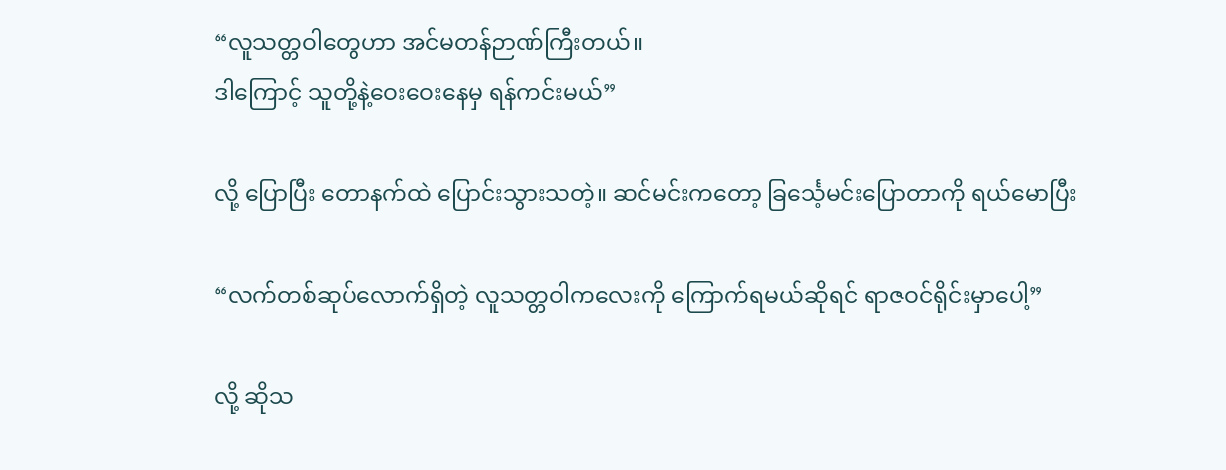“လူသတ္တဝါတွေဟာ အင်မတန်ဉာဏ်ကြီးတယ်။
ဒါကြောင့် သူတို့နဲ့ဝေးဝေးနေမှ ရန်ကင်းမယ်”

လို့ ပြောပြီး တောနက်ထဲ ပြောင်းသွားသတဲ့။ ဆင်မင်းကတော့ ခြင်္သေ့မင်းပြောတာကို ရယ်မောပြီး

“လက်တစ်ဆုပ်လောက်ရှိတဲ့ လူသတ္တဝါကလေးကို ကြောက်ရမယ်ဆိုရင် ရာဇဝင်ရိုင်းမှာပေါ့”

လို့ ဆိုသ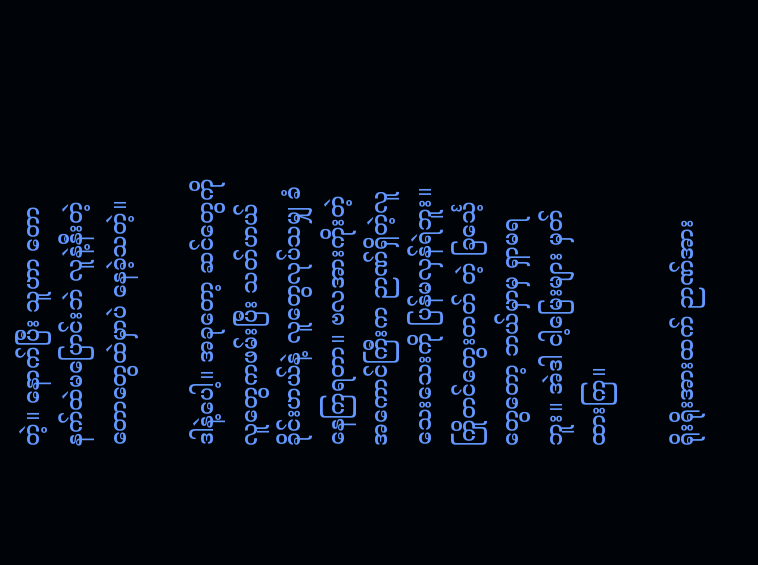တဲ့။ နောက်ပြီး သူဟာ တောနက်ထဲမပြောင်းဘဲ လူနဲ့နီးတဲ့ တောတွေထဲမှာပဲ နေခဲ့သတဲ့။

ဒါနဲ့ပေါ့။ အခုတော့ ဆင်တွေကို လူတွေကဖမ်းပြီး သတ်ဟယ် ခိုင်းဟယ်နဲ့ လူတွေလုပ်သမျှ ခံနေကြရတာ။ ဗလအားကိုးတဲ့ အကောင်ကြီးက ဉာဏ်ရှိတဲ့လူသေးသေးကို ပြန်မလှန်ရဲဘူး။ ကြိုတင်တွေးတတ် တဲ့ ခြင်္သေ့တွေတော့ ဘယ်မှာမှ ရှာမရဘူး။ အဲဒါ ငါ့မြေးများ မှတ်ထားကြ။

ရိုးရိုးအားထက် ဉာဏ်အား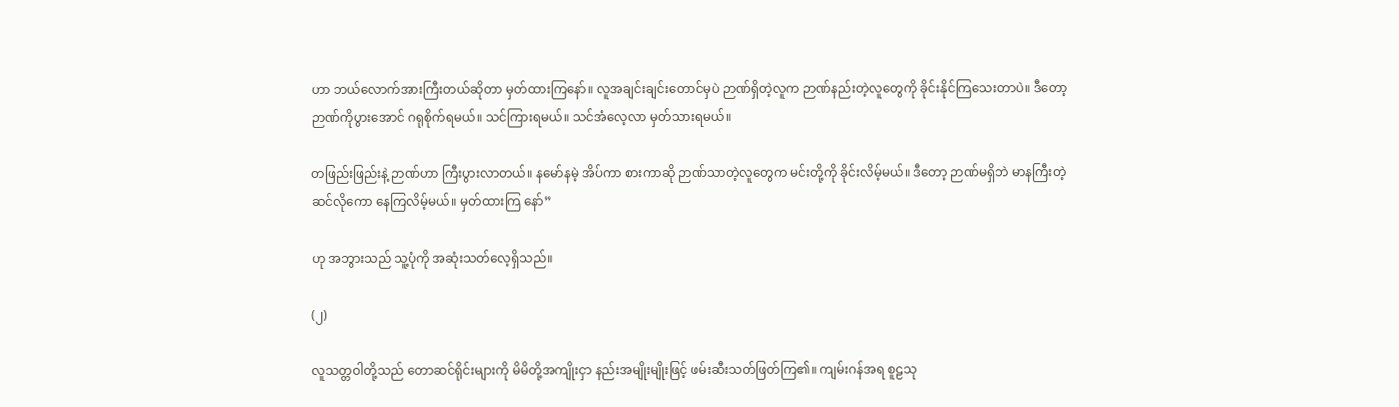ဟာ ဘယ်လောက်အားကြီးတယ်ဆိုတာ မှတ်ထားကြနော်။ လူအချင်းချင်းတောင်မှပဲ ဉာဏ်ရှိတဲ့လူက ဉာဏ်နည်းတဲ့လူတွေကို ခိုင်းနိုင်ကြသေးတာပဲ။ ဒီတော့ ဉာဏ်ကိုပွားအောင် ဂရုစိုက်ရမယ်။ သင်ကြားရမယ်။ သင်အံလေ့လာ မှတ်သားရမယ်။

တဖြည်းဖြည်းနဲ့ ဉာဏ်ဟာ ကြီးပွားလာတယ်။ နမော်နမဲ့ အိပ်ကာ စားကာဆို ဉာဏ်သာတဲ့လူတွေက မင်းတို့ကို ခိုင်းလိမ့်မယ်။ ဒီတော့ ဉာဏ်မရှိဘဲ မာနကြီးတဲ့ဆင်လိုကော နေကြလိမ့်မယ်။ မှတ်ထားကြ နော်”

ဟု အဘွားသည် သူ့ပုံကို အဆုံးသတ်လေ့ရှိသည်။

(၂)

လူသတ္တဝါတို့သည် တောဆင်ရိုင်းများကို မိမိတို့အကျိုးငှာ နည်းအမျိုးမျိုးဖြင့် ဖမ်းဆီးသတ်ဖြတ်ကြ၏။ ကျမ်းဂန်အရ စူဠသု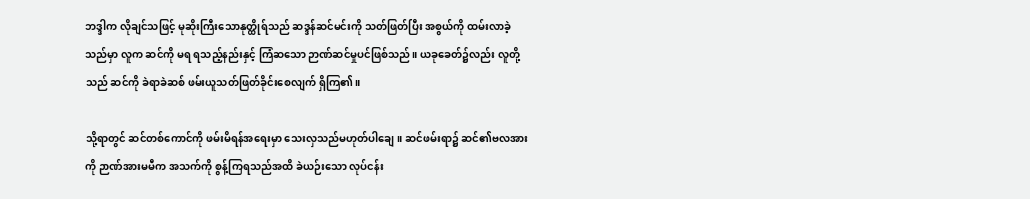ဘဒ္ဒါက လိုချင်သဖြင့် မုဆိုးကြီးသောနုတ္ထိုရ်သည် ဆဒ္ဒန်ဆင်မင်းကို သတ်ဖြတ်ပြီး အစွယ်ကို ထမ်းလာခဲ့သည်မှာ လူက ဆင်ကို မရ ရသည့်နည်းနှင့် ကြံဆသော ဉာဏ်ဆင်မှုပင်ဖြစ်သည်။ ယခုခေတ်၌လည်း လူတို့သည် ဆင်ကို ခဲရာခဲဆစ် ဖမ်းယူသတ်ဖြတ်ခိုင်းစေလျက် ရှိကြ၏။

သို့ရာတွင် ဆင်တစ်ကောင်ကို ဖမ်းမိရန်အရေးမှာ သေးလှသည်မဟုတ်ပါချေ။ ဆင်ဖမ်းရာ၌ ဆင်၏ဗလအားကို ဉာဏ်အားမမီက အသက်ကို စွန့်ကြရသည်အထိ ခဲယဉ်းသော လုပ်ငန်း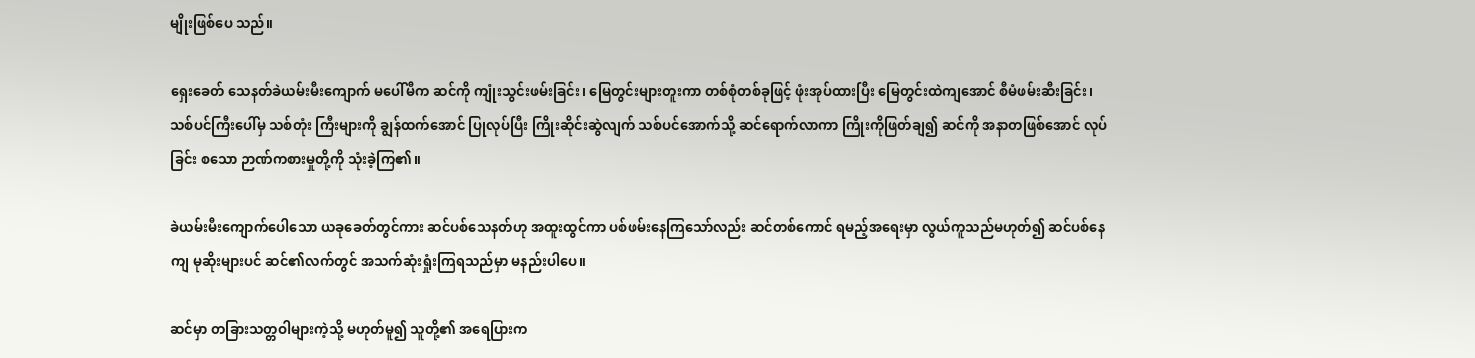မျိုးဖြစ်ပေ သည်။

ရှေးခေတ် သေနတ်ခဲယမ်းမီးကျောက် မပေါ်မီက ဆင်ကို ကျုံးသွင်းဖမ်းခြင်း၊ မြေတွင်းများတူးကာ တစ်စုံတစ်ခုဖြင့် ဖုံးအုပ်ထားပြီး မြေတွင်းထဲကျအောင် စီမံဖမ်းဆီးခြင်း၊ သစ်ပင်ကြီးပေါ်မှ သစ်တုံး ကြီးများကို ချွန်ထက်အောင် ပြုလုပ်ပြီး ကြိုးဆိုင်းဆွဲလျက် သစ်ပင်အောက်သို့ ဆင်ရောက်လာကာ ကြိုးကိုဖြတ်ချ၍ ဆင်ကို အနာတဖြစ်အောင် လုပ်ခြင်း စသော ဉာဏ်ကစားမှုတို့ကို သုံးခဲ့ကြ၏။

ခဲယမ်းမီးကျောက်ပေါသော ယခုခေတ်တွင်ကား ဆင်ပစ်သေနတ်ဟု အထူးထွင်ကာ ပစ်ဖမ်းနေကြသော်လည်း ဆင်တစ်ကောင် ရမည့်အရေးမှာ လွယ်ကူသည်မဟုတ်၍ ဆင်ပစ်နေကျ မုဆိုးများပင် ဆင်၏လက်တွင် အသက်ဆုံးရှုံးကြရသည်မှာ မနည်းပါပေ။

ဆင်မှာ တခြားသတ္တဝါများကဲ့သို့ မဟုတ်မူ၍ သူတို့၏ အရေပြားက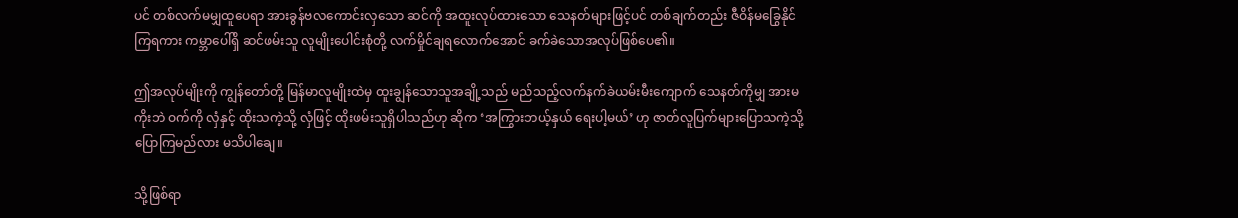ပင် တစ်လက်မမျှထူပေရာ အားခွန်ဗလကောင်းလှသော ဆင်ကို အထူးလုပ်ထားသော သေနတ်များဖြင့်ပင် တစ်ချက်တည်း ဇီဝိန်မခြွေနိုင်ကြရကား ကမ္ဘာပေါ်ရှိ ဆင်ဖမ်းသူ လူမျိုးပေါင်းစုံတို့ လက်မှိုင်ချရလောက်အောင် ခက်ခဲသောအလုပ်ဖြစ်ပေ၏။

ဤအလုပ်မျိုးကို ကျွန်တော်တို့ မြန်မာလူမျိုးထဲမှ ထူးချွန်သောသူအချို့သည် မည်သည့်လက်နက်ခဲယမ်းမီးကျောက် သေနတ်ကိုမျှ အားမကိုးဘဲ ဝက်ကို လှံနှင့် ထိုးသကဲ့သို့ လှံဖြင့် ထိုးဖမ်းသူရှိပါသည်ဟု ဆိုက ‘အကြွားဘယ့်နှယ် ရေးပါ့မယ်’ ဟု ဇာတ်လူပြက်များပြောသကဲ့သို့ ပြောကြမည်လား မသိပါချေ။

သို့ဖြစ်ရာ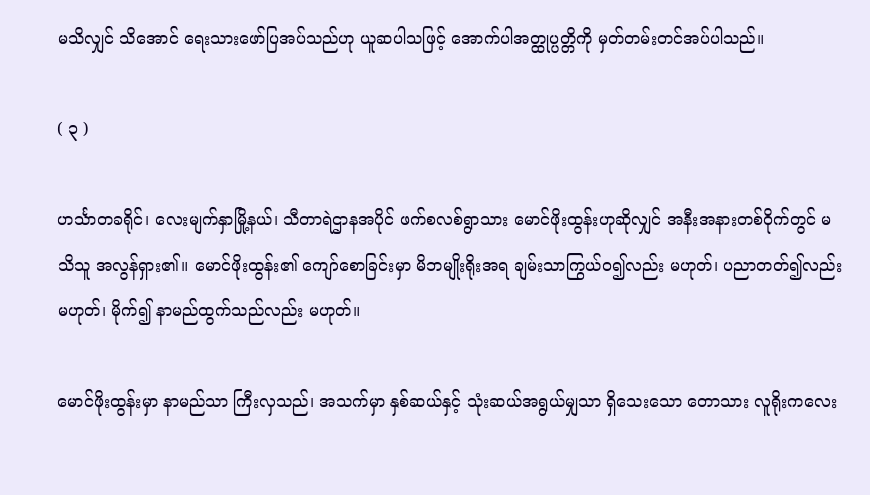မသိလျှင် သိအောင် ရေးသားဖော်ပြအပ်သည်ဟု ယူဆပါသဖြင့် အောက်ပါအတ္ထုပ္ပတ္တိကို မှတ်တမ်းတင်အပ်ပါသည်။

( ၃ )

ဟင်္သာတခရိုင်၊ လေးမျက်နှာမြို့နယ်၊ သီတာရဲဌာနအပိုင် ဖက်စလစ်ရွာသား မောင်ဖိုးထွန်းဟုဆိုလျှင် အနီးအနားတစ်ဝိုက်တွင် မသိသူ အလွန်ရှား၏။ မောင်ဖိုးထွန်း၏ ကျော်စောခြင်းမှာ မိဘမျိုးရိုးအရ ချမ်းသာကြွယ်ဝ၍လည်း မဟုတ်၊ ပညာတတ်၍လည်းမဟုတ်၊ မိုက်၍ နာမည်ထွက်သည်လည်း မဟုတ်။

မောင်ဖိုးထွန်းမှာ နာမည်သာ ကြီးလှသည်၊ အသက်မှာ နှစ်ဆယ်နှင့် သုံးဆယ်အရွယ်မျှသာ ရှိသေးသော တောသား လူရိုးကလေး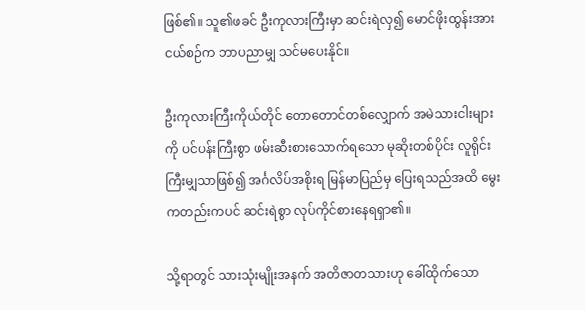ဖြစ်၏။ သူ၏ဖခင် ဦးကုလားကြီးမှာ ဆင်းရဲလှ၍ မောင်ဖိုးထွန်းအား ငယ်စဉ်က ဘာပညာမျှ သင်မပေးနိုင်။

ဦးကုလားကြီးကိုယ်တိုင် တောတောင်တစ်လျှောက် အမဲသားငါးများကို ပင်ပန်းကြီးစွာ ဖမ်းဆီးစားသောက်ရသော မုဆိုးတစ်ပိုင်း လူရိုင်းကြီးမျှသာဖြစ်၍ အင်္ဂလိပ်အစိုးရ မြန်မာပြည်မှ ပြေးရသည်အထိ မွေးကတည်းကပင် ဆင်းရဲစွာ လုပ်ကိုင်စားနေရရှာ၏။

သို့ရာတွင် သားသုံးမျိုးအနက် အတိဇာတသားဟု ခေါ်ထိုက်သော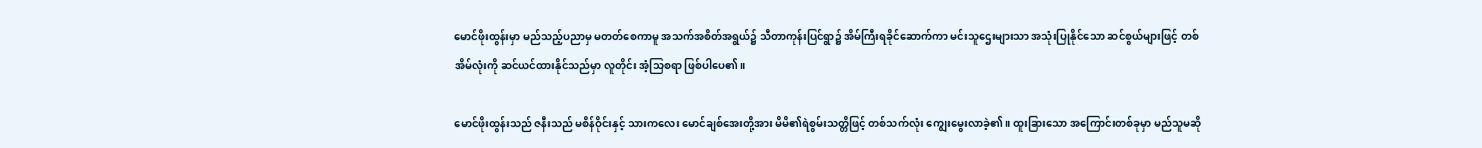မောင်ဖိုးထွန်းမှာ မည်သည့်ပညာမှ မတတ်စေကာမူ အသက်အစိတ်အရွယ်၌ သီတာကုန်းပြင်ရွာ၌ အိမ်ကြီးရခိုင်ဆောက်ကာ မင်းသူဌေးများသာ အသုံးပြုနိုင်သော ဆင်စွယ်များဖြင့် တစ်အိမ်လုံးကို ဆင်ယင်ထားနိုင်သည်မှာ လူတိုင်း အံ့သြစရာ ဖြစ်ပါပေ၏။

မောင်ဖိုးထွန်းသည် ဇနီးသည် မစိန်ဝိုင်းနှင့် သားကလေး မောင်ချစ်အေးတို့အား မိမိ၏ရဲစွမ်းသတ္တိဖြင့် တစ်သက်လုံး ကျွေးမွေးလာခဲ့၏။ ထူးခြားသော အကြောင်းတစ်ခုမှာ မည်သူမဆို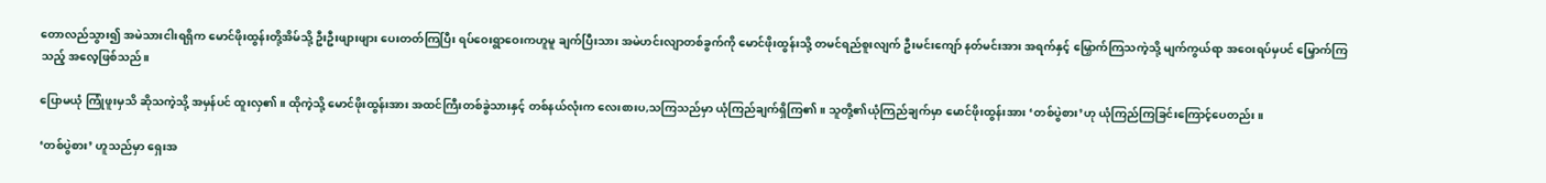တောလည်သွား၍ အမဲသားငါးရရှိက မောင်ဖိုးထွန်းတို့အိမ်သို့ ဦးဦးဖျားဖျား ပေးတတ်ကြပြီး ရပ်ဝေးရွာဝေးကဟူမူ ချက်ပြီးသား အမဲဟင်းလျာတစ်ခွက်ကို မောင်ဖိုးထွန်းသို့ တမင်ရည်စူးလျက် ဦးမင်းကျော် နတ်မင်းအား အရက်နှင့် မြှောက်ကြသကဲ့သို့ မျက်ကွယ်ရာ အဝေးရပ်မှပင် မြှောက်ကြသည့် အလေ့ဖြစ်သည်။

ပြောမယုံ ကြုံဖူးမှသိ ဆိုသကဲ့သို့ အမှန်ပင် ထူးလှ၏။ ထိုကဲ့သို့ မောင်ဖိုးထွန်းအား အထင်ကြီးတစ်ခွဲသားနှင့် တစ်နယ်လုံးက လေးစားပ,သကြသည်မှာ ယုံကြည်ချက်ရှိကြ၏။ သူတို့၏ယုံကြည်ချက်မှာ မောင်ဖိုးထွန်းအား ‘တစ်ပွဲစား’ဟု ယုံကြည်ကြခြင်းကြောင့်ပေတည်း။

‘တစ်ပွဲစား’ ဟူသည်မှာ ရှေးအ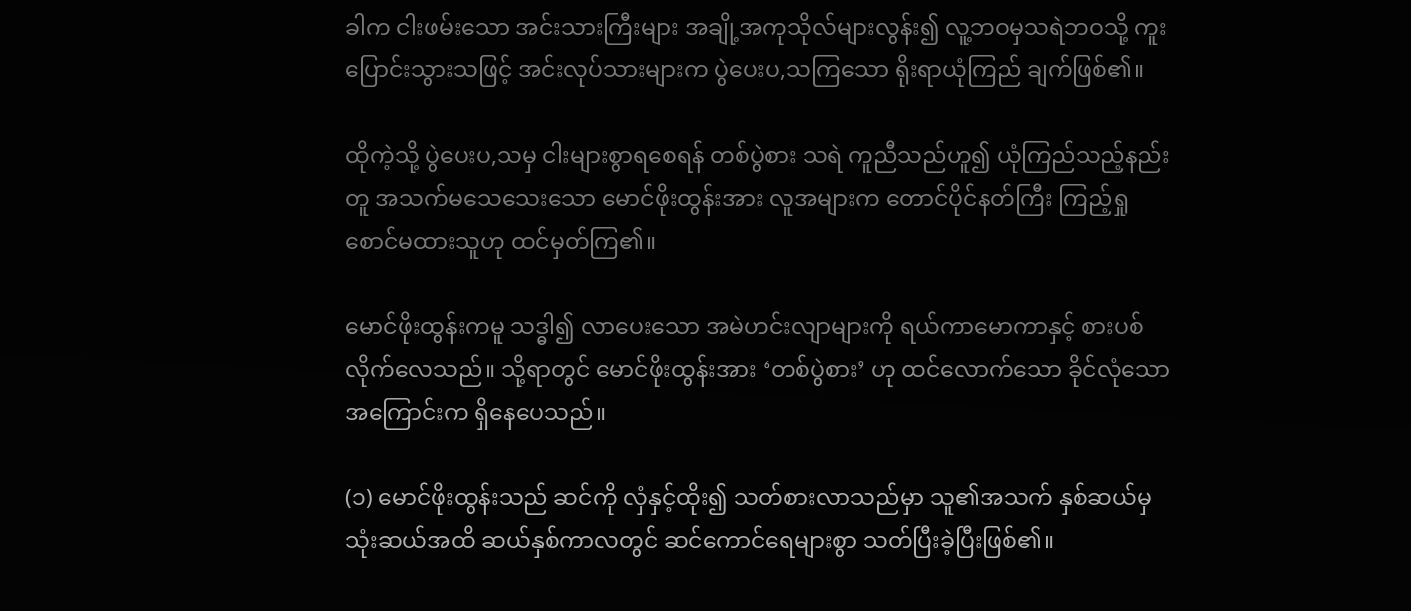ခါက ငါးဖမ်းသော အင်းသားကြီးများ အချို့အကုသိုလ်များလွန်း၍ လူ့ဘဝမှသရဲဘဝသို့ ကူးပြောင်းသွားသဖြင့် အင်းလုပ်သားများက ပွဲပေးပ,သကြသော ရိုးရာယုံကြည် ချက်ဖြစ်၏။

ထိုကဲ့သို့ ပွဲပေးပ,သမှ ငါးများစွာရစေရန် တစ်ပွဲစား သရဲ ကူညီသည်ဟူ၍ ယုံကြည်သည့်နည်းတူ အသက်မသေသေးသော မောင်ဖိုးထွန်းအား လူအများက တောင်ပိုင်နတ်ကြီး ကြည့်ရှုစောင်မထားသူဟု ထင်မှတ်ကြ၏။

မောင်ဖိုးထွန်းကမူ သဒ္ဓါ၍ လာပေးသော အမဲဟင်းလျာများကို ရယ်ကာမောကာနှင့် စားပစ်လိုက်လေသည်။ သို့ရာတွင် မောင်ဖိုးထွန်းအား ‘တစ်ပွဲစား’ ဟု ထင်လောက်သော ခိုင်လုံသောအကြောင်းက ရှိနေပေသည်။

(၁) မောင်ဖိုးထွန်းသည် ဆင်ကို လှံနှင့်ထိုး၍ သတ်စားလာသည်မှာ သူ၏အသက် နှစ်ဆယ်မှ သုံးဆယ်အထိ ဆယ်နှစ်ကာလတွင် ဆင်ကောင်ရေများစွာ သတ်ပြီးခဲ့ပြီးဖြစ်၏။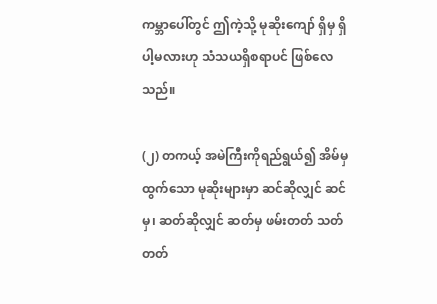ကမ္ဘာပေါ်တွင် ဤကဲ့သို့ မုဆိုးကျော် ရှိမှ ရှိပါ့မလားဟု သံသယရှိစရာပင် ဖြစ်လေသည်။

(၂) တကယ့် အမဲကြီးကိုရည်ရွယ်၍ အိမ်မှထွက်သော မုဆိုးများမှာ ဆင်ဆိုလျှင် ဆင်မှ၊ ဆတ်ဆိုလျှင် ဆတ်မှ ဖမ်းတတ် သတ်တတ်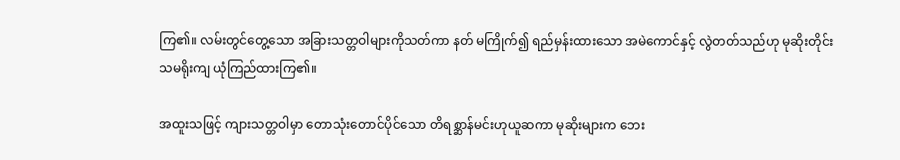ကြ၏။ လမ်းတွင်တွေ့သော အခြားသတ္တဝါများကိုသတ်ကာ နတ် မကြိုက်၍ ရည်မှန်းထားသော အမဲကောင်နှင့် လွဲတတ်သည်ဟု မုဆိုးတိုင်း သမရိုးကျ ယုံကြည်ထားကြ၏။

အထူးသဖြင့် ကျားသတ္တဝါမှာ တောသုံးတောင်ပိုင်သော တိရစ္ဆာန်မင်းဟုယူဆကာ မုဆိုးများက ဘေး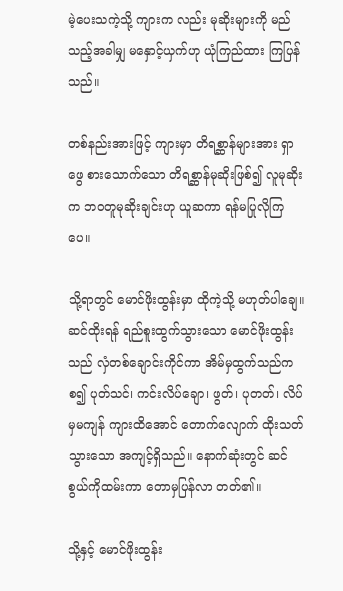မဲ့ပေးသကဲ့သို့ ကျားက လည်း မုဆိုးများကို မည်သည့်အခါမျှ မနှောင့်ယှက်ဟု ယုံကြည်ထား ကြပြန်သည်။

တစ်နည်းအားဖြင့် ကျားမှာ တိရစ္ဆာန်များအား ရှာဖွေ စားသောက်သော တိရစ္ဆာန်မုဆိုးဖြစ်၍ လူမုဆိုးက ဘဝတူမုဆိုးချင်းဟု ယူဆကာ ရန်မပြုလိုကြပေ။

သို့ရာတွင် မောင်ဖိုးထွန်းမှာ ထိုကဲ့သို့ မဟုတ်ပါချေ။ ဆင်ထိုးရန် ရည်စူးထွက်သွားသော မောင်ဖိုးထွန်းသည် လှံတစ်ချောင်းကိုင်ကာ အိမ်မှထွက်သည်ကစ၍ ပုတ်သင်၊ ကင်းလိပ်ချော၊ ဖွတ်၊ ပုတတ်၊ လိပ်မှမကျန် ကျားထိအောင် တောက်လျောက် ထိုးသတ်သွားသော အကျင့်ရှိသည်။ နောက်ဆုံးတွင် ဆင်စွယ်ကိုထမ်းကာ တောမှပြန်လာ တတ်၏။

သို့နှင့် မောင်ဖိုးထွန်း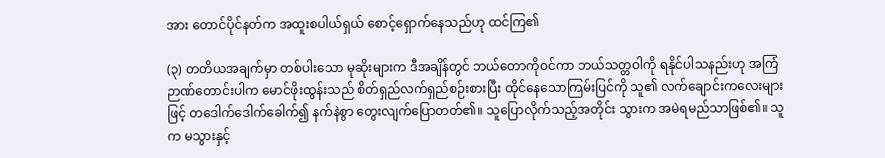အား တောင်ပိုင်နတ်က အထူးစပါယ်ရှယ် စောင့်ရှောက်နေသည်ဟု ထင်ကြ၏

(၃) တတိယအချက်မှာ တစ်ပါးသော မုဆိုးများက ဒီအချိန်တွင် ဘယ်တောကိုဝင်ကာ ဘယ်သတ္တဝါကို ရနိုင်ပါသနည်းဟု အကြံဉာဏ်တောင်းပါက မောင်ဖိုးထွန်းသည် စိတ်ရှည်လက်ရှည်စဉ်းစားပြီး ထိုင်နေသောကြမ်းပြင်ကို သူ၏ လက်ချောင်းကလေးများဖြင့် တဒေါက်ဒေါက်ခေါက်၍ နက်နဲစွာ တွေးလျက်ပြောတတ်၏။ သူပြောလိုက်သည့်အတိုင်း သွားက အမဲရမည်သာဖြစ်၏။ သူက မသွားနှင့်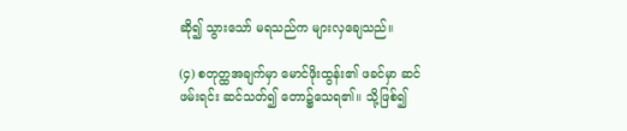ဆို၍ သွားသော် မရသည်က များလှချေသည်။

(၄) စတုတ္ထအချက်မှာ မောင်ဖိုးထွန်း၏ ဖခင်မှာ ဆင်ဖမ်းရင်း ဆင်သတ်၍ တော၌သေရ၏။ သို့ဖြစ်၍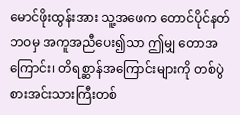မောင်ဖိုးထွန်းအား သူ့အဖေက တောင်ပိုင်နတ်ဘဝမှ အကူအညီပေး၍သာ ဤမျှ တောအကြောင်း၊ တိရစ္ဆာန်အကြောင်းများကို တစ်ပွဲစားအင်းသားကြီးတစ်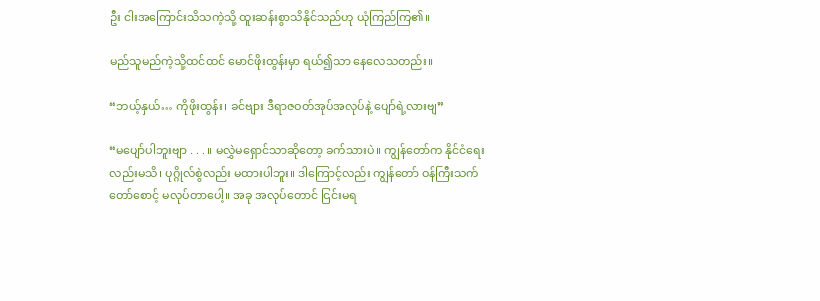ဦး ငါးအကြောင်းသိသကဲ့သို့ ထူးဆန်းစွာသိနိုင်သည်ဟု ယုံကြည်ကြ၏။

မည်သူမည်ကဲ့သို့ထင်ထင် မောင်ဖိုးထွန်းမှာ ရယ်၍သာ နေလေသတည်း။

“ဘယ့်နှယ်… ကိုဖိုးထွန်း၊ ခင်ဗျား ဒီရာဇဝတ်အုပ်အလုပ်နဲ့ ပျော်ရဲ့လားဗျ”

“မပျော်ပါဘူးဗျာ . . . ။ မလွှဲမရှောင်သာဆိုတော့ ခက်သားပဲ။ ကျွန်တော်က နိုင်ငံရေးလည်းမသိ၊ ပုဂ္ဂိုလ်စွဲလည်း မထားပါဘူး။ ဒါကြောင့်လည်း ကျွန်တော် ဝန်ကြီးသက်တော်စောင့် မလုပ်တာပေါ့။ အခု အလုပ်တောင် ငြင်းမရ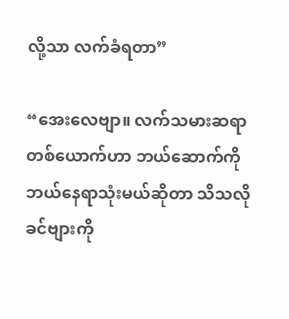လို့သာ လက်ခံရတာ”

“အေးလေဗျာ။ လက်သမားဆရာတစ်ယောက်ဟာ ဘယ်ဆောက်ကို ဘယ်နေရာသုံးမယ်ဆိုတာ သိသလို ခင်ဗျားကို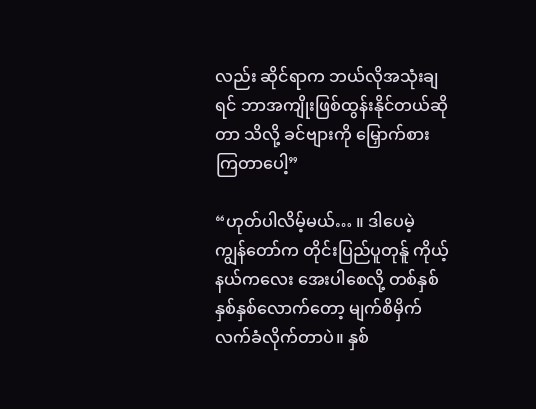လည်း ဆိုင်ရာက ဘယ်လိုအသုံးချရင် ဘာအကျိုးဖြစ်ထွန်းနိုင်တယ်ဆိုတာ သိလို့ ခင်ဗျားကို မြှောက်စားကြတာပေါ့”

“ဟုတ်ပါလိမ့်မယ်… ။ ဒါပေမဲ့ ကျွန်တော်က တိုင်းပြည်ပူတုန်ူ ကိုယ့်နယ်ကလေး အေးပါစေလို့ တစ်နှစ် နှစ်နှစ်လောက်တော့ မျက်စိမှိက် လက်ခံလိုက်တာပဲ။ နှစ်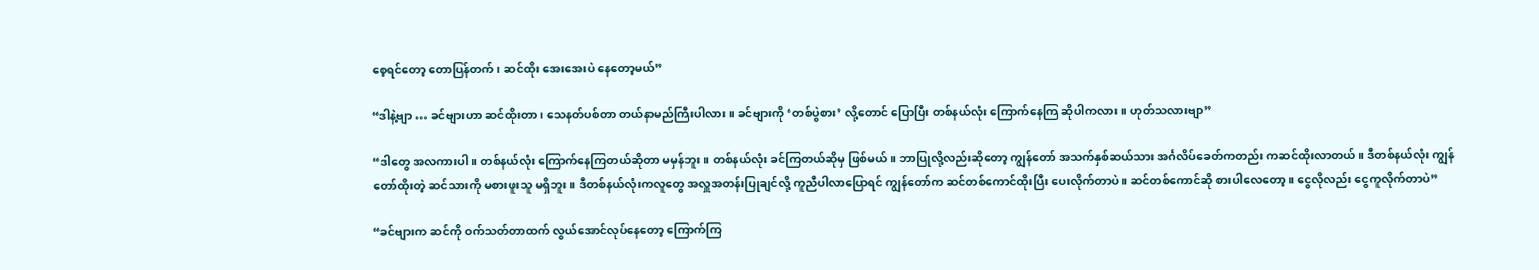စေ့ရင်တော့ တောပြန်တက်၊ ဆင်ထိုး အေးအေးပဲ နေတော့မယ်”

“ဒါနဲ့ဗျာ … ခင်ဗျားဟာ ဆင်ထိုးတာ၊ သေနတ်ပစ်တာ တယ်နာမည်ကြီးပါလား။ ခင်ဗျားကို ‘တစ်ပွဲစား’ လို့တောင် ပြောပြီး တစ်နယ်လုံး ကြောက်နေကြ ဆိုပါကလား။ ဟုတ်သလားဗျာ”

“ဒါတွေ အလကားပါ။ တစ်နယ်လုံး ကြောက်နေကြတယ်ဆိုတာ မမှန်ဘူး။ တစ်နယ်လုံး ခင်ကြတယ်ဆိုမှ ဖြစ်မယ်။ ဘာပြုလို့လည်းဆိုတော့ ကျွန်တော် အသက်နှစ်ဆယ်သား အင်္ဂလိပ်ခေတ်ကတည်း ကဆင်ထိုးလာတယ်။ ဒီတစ်နယ်လုံး ကျွန်တော်ထိုးတဲ့ ဆင်သားကို မစားဖူးသူ မရှိဘူး။ ဒီတစ်နယ်လုံးကလူတွေ အလှူအတန်းပြုချင်လို့ ကူညီပါလာပြောရင် ကျွန်တော်က ဆင်တစ်ကောင်ထိုးပြီး ပေးလိုက်တာပဲ။ ဆင်တစ်ကောင်ဆို စားပါလေတော့။ ငွေလိုလည်း ငွေကူလိုက်တာပဲ”

“ခင်ဗျားက ဆင်ကို ဝက်သတ်တာထက် လွယ်အောင်လုပ်နေတော့ ကြောက်ကြ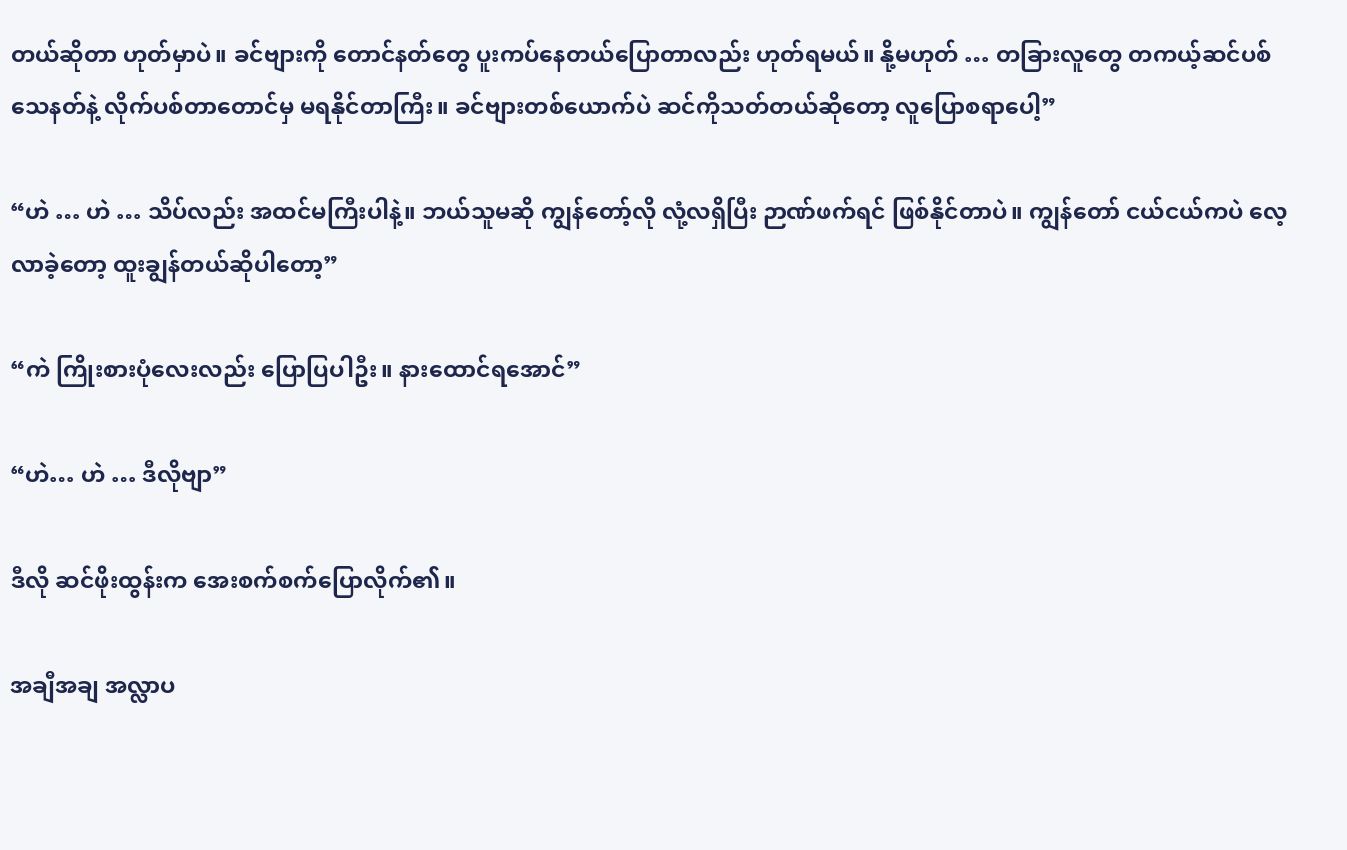တယ်ဆိုတာ ဟုတ်မှာပဲ။ ခင်ဗျားကို တောင်နတ်တွေ ပူးကပ်နေတယ်ပြောတာလည်း ဟုတ်ရမယ်။ နို့မဟုတ် … တခြားလူတွေ တကယ့်ဆင်ပစ်သေနတ်နဲ့ လိုက်ပစ်တာတောင်မှ မရနိုင်တာကြီး။ ခင်ဗျားတစ်ယောက်ပဲ ဆင်ကိုသတ်တယ်ဆိုတော့ လူပြောစရာပေါ့”

“ဟဲ … ဟဲ … သိပ်လည်း အထင်မကြီးပါနဲ့။ ဘယ်သူမဆို ကျွန်တော့်လို လုံ့လရှိပြီး ဉာဏ်ဖက်ရင် ဖြစ်နိုင်တာပဲ။ ကျွန်တော် ငယ်ငယ်ကပဲ လေ့လာခဲ့တော့ ထူးချွန်တယ်ဆိုပါတော့”

“ကဲ ကြိုးစားပုံလေးလည်း ပြောပြပါဦး။ နားထောင်ရအောင်”

“ဟဲ… ဟဲ … ဒီလိုဗျာ”

ဒီလို ဆင်ဖိုးထွန်းက အေးစက်စက်ပြောလိုက်၏။

အချီအချ အလ္လာပ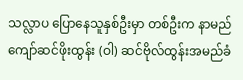သလ္လာပ ပြောနေသူနှစ်ဦးမှာ တစ်ဦးက နာမည်ကျော်ဆင်ဖိုးထွန်း (ဝါ) ဆင်ဗိုလ်ထွန်းအမည်ခံ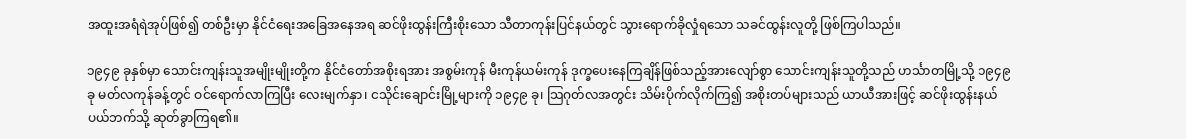အထူးအရံရဲအုပ်ဖြစ်၍ တစ်ဦးမှာ နိုင်ငံရေးအခြေအနေအရ ဆင်ဖိုးထွန်းကြီးစိုးသော သီတာကုန်းပြင်နယ်တွင် သွားရောက်ခိုလှုံရသော သခင်ထွန်းလူတို့ ဖြစ်ကြပါသည်။

၁၉၄၉ ခုနှစ်မှာ သောင်းကျန်းသူအမျိုးမျိုးတို့က နိုင်ငံတော်အစိုးရအား အစွမ်းကုန် မီးကုန်ယမ်းကုန် ဒုက္ခပေးနေကြချိန်ဖြစ်သည့်အားလျော်စွာ သောင်းကျန်းသူတို့သည် ဟင်္သာတမြို့သို့ ၁၉၄၉ ခု မတ်လကုန်ခန့်တွင် ဝင်ရောက်လာကြပြီး လေးမျက်နှာ၊ ငသိုင်းချောင်းမြို့များကို ၁၉၄၉ ခု၊ သြဂုတ်လအတွင်း သိမ်းပိုက်လိုက်ကြ၍ အစိုးတပ်များသည် ယာယီအားဖြင့် ဆင်ဖိုးထွန်းနယ်ပယ်ဘက်သို့ ဆုတ်ခွာကြရ၏။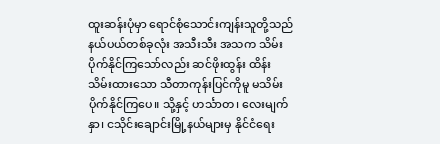ထူးဆန်းပုံမှာ ရောင်စုံသောင်းကျန်းသူတို့သည် နယ်ပယ်တစ်ခုလုံး အသီးသီး အသက သိမ်းပိုက်နိုင်ကြသော်လည်း ဆင်ဖိုးထွန်း ထိန်းသိမ်းထားသော သီတာကုန်းပြင်ကိုမူ မသိမ်းပိုက်နိုင်ကြပေ။ သို့နှင့် ဟင်္သာတ၊ လေးမျက်နှာ၊ ငသိုင်းချောင်းမြို့နယ်များမှ နိုင်ငံရေး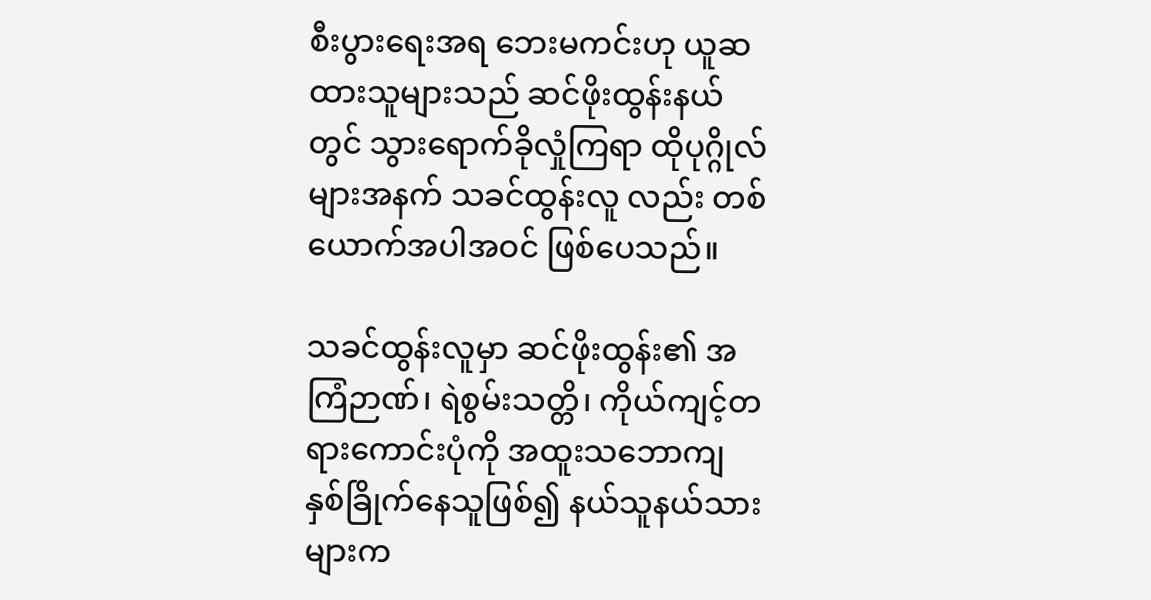စီးပွားရေးအရ ဘေးမကင်းဟု ယူဆထားသူများသည် ဆင်ဖိုးထွန်းနယ်တွင် သွားရောက်ခိုလှုံကြရာ ထိုပုဂ္ဂိုလ်များအနက် သခင်ထွန်းလူ လည်း တစ်ယောက်အပါအဝင် ဖြစ်ပေသည်။

သခင်ထွန်းလူမှာ ဆင်ဖိုးထွန်း၏ အကြံဉာဏ်၊ ရဲစွမ်းသတ္တိ၊ ကိုယ်ကျင့်တရားကောင်းပုံကို အထူးသဘောကျ နှစ်ခြိုက်နေသူဖြစ်၍ နယ်သူနယ်သားများက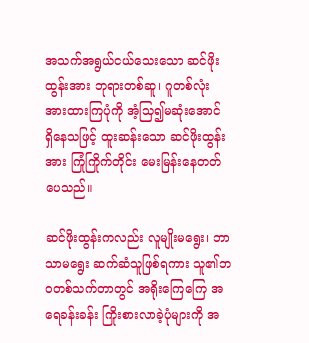အသက်အရွယ်ငယ်သေးသော ဆင်ဖိုးထွန်းအား ဘုရားတစ်ဆူ၊ ဂူတစ်လုံး အားထားကြပုံကို အံ့သြ၍မဆုံးအောင် ရှိနေသဖြင့် ထူးဆန်းသော ဆင်ဖိုးထွန်းအား ကြုံကြိုက်တိုင်း မေးမြန်းနေတတ်ပေသည်။

ဆင်ဖိုးထွန်းကလည်း လူမျိုးမရွေး၊ ဘာသာမရွေး ဆက်ဆံသူဖြစ်ရကား သူ၏ဘဝတစ်သက်တာတွင် အရိုးကြေကြေ အရေခန်းခန်း ကြိုးစားလာခဲ့ပုံများကို အ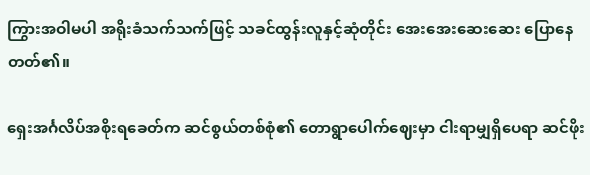ကြွားအဝါမပါ အရိုးခံသက်သက်ဖြင့် သခင်ထွန်းလူနှင့်ဆုံတိုင်း အေးအေးဆေးဆေး ပြောနေတတ်၏။

ရှေးအင်္ဂလိပ်အစိုးရခေတ်က ဆင်စွယ်တစ်စုံ၏ တောရွာပေါက်ဈေးမှာ ငါးရာမျှရှိပေရာ ဆင်ဖိုး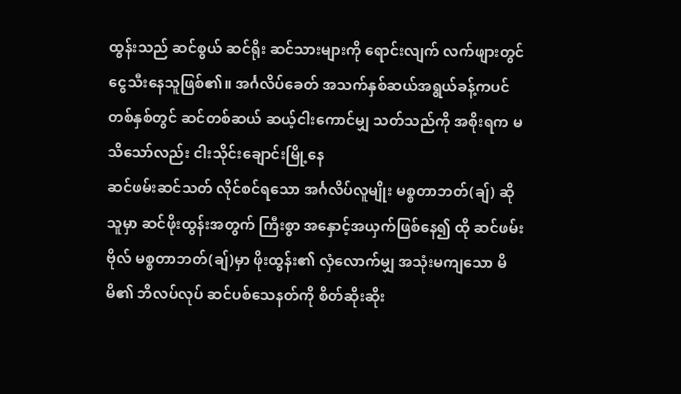ထွန်းသည် ဆင်စွယ် ဆင်ရိုး ဆင်သားများကို ရောင်းလျက် လက်ဖျားတွင် ငွေသီးနေသူဖြစ်၏။ အင်္ဂလိပ်ခေတ် အသက်နှစ်ဆယ်အရွယ်ခန့်ကပင် တစ်နှစ်တွင် ဆင်တစ်ဆယ် ဆယ့်ငါးကောင်မျှ သတ်သည်ကို အစိုးရက မသိသော်လည်း ငါးသိုင်းချောင်းမြို့နေ
ဆင်ဖမ်းဆင်သတ် လိုင်စင်ရသော အင်္ဂလိပ်လူမျိုး မစ္စတာဘတ်(ချ်) ဆိုသူမှာ ဆင်ဖိုးထွန်းအတွက် ကြီးစွာ အနှောင့်အယှက်ဖြစ်နေ၍ ထို ဆင်ဖမ်းဗိုလ် မစ္စတာဘတ်(ချ်)မှာ ဖိုးထွန်း၏ လှံလောက်မျှ အသုံးမကျသော မိမိ၏ ဘိလပ်လုပ် ဆင်ပစ်သေနတ်ကို စိတ်ဆိုးဆိုး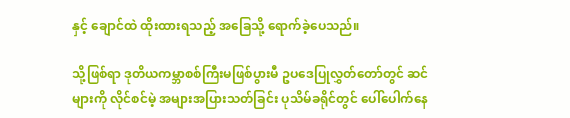နှင့် ချောင်ထဲ ထိုးထားရသည့် အခြေသို့ ရောက်ခဲ့ပေသည်။

သို့ဖြစ်ရာ ဒုတိယကမ္ဘာစစ်ကြီးမဖြစ်ပွားမီ ဥပဒေပြုလွှတ်တော်တွင် ဆင်များကို လိုင်စင်မဲ့ အများအပြားသတ်ခြင်း ပုသိမ်ခရိုင်တွင် ပေါ်ပေါက်နေ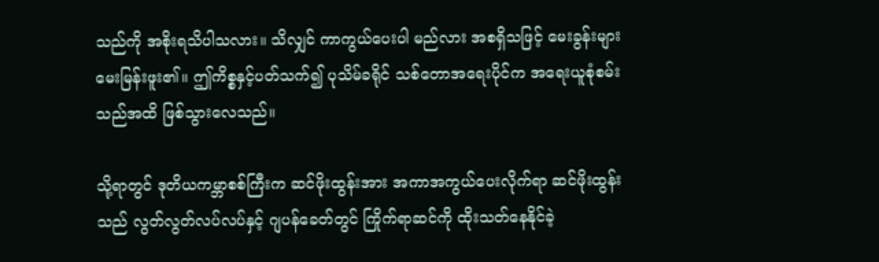သည်ကို အစိုးရသိပါသလား။ သိလျှင် ကာကွယ်ပေးပါ မည်လား အစရှိသဖြင့် မေးခွန်းများ မေးမြန်းဖူး၏။ ဤကိစ္စနှင့်ပတ်သက်၍ ပုသိမ်ခရိုင် သစ်တောအရေးပိုင်က အရေးယူစုံစမ်းသည်အထိ ဖြစ်သွားလေသည်။

သို့ရာတွင် ဒုတိယကမ္ဘာစစ်ကြီးက ဆင်ဖိုးထွန်းအား အကာအကွယ်ပေးလိုက်ရာ ဆင်ဖိုးထွန်းသည် လွတ်လွတ်လပ်လပ်နှင့် ဂျပန်ခေတ်တွင် ကြိုက်ရာဆင်ကို ထိုးသတ်နေနိုင်ခဲ့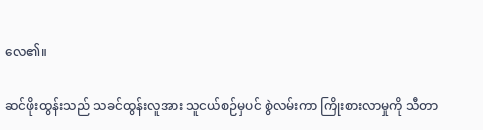လေ၏။

ဆင်ဖိုးထွန်းသည် သခင်ထွန်းလူအား သူငယ်စဉ်မှပင် စွဲလမ်းကာ ကြိုးစားလာမှုကို သီတာ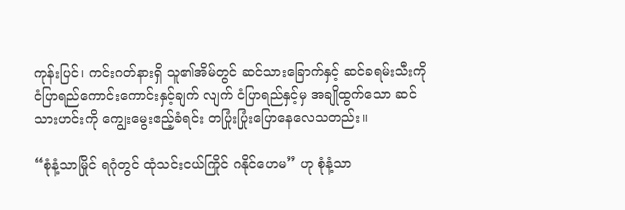ကုန်းပြင်၊ ကင်းဂတ်နားရှိ သူ၏အိမ်တွင် ဆင်သားခြောက်နှင့် ဆင်ခရမ်းသီးကို ငံပြာရည်ကောင်းကောင်းနှင့်ချက် လျက် ငံပြာရည်နှင့်မှ အချိုထွက်သော ဆင်သားဟင်းကို ကျွေးမွေးဧည့်ခံရင်း တပြုံးပြုံးပြောနေလေသတည်း။

“စုံနံ့သာမြိုင် ရဂုံတွင် ထုံသင်းငယ်ကြိုင် ဂနိုင်ဟေမ” ဟု စုံနံ့သာ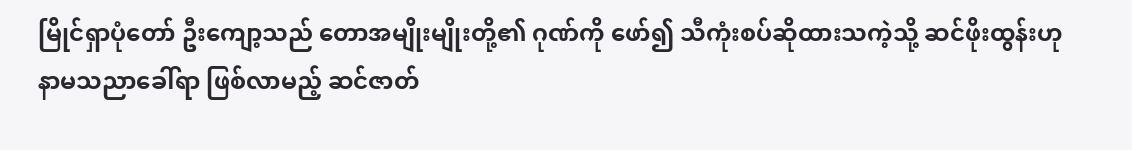မြိုင်ရှာပုံတော် ဦးကျော့သည် တောအမျိုးမျိုးတို့၏ ဂုဏ်ကို ဖော်၍ သီကုံးစပ်ဆိုထားသကဲ့သို့ ဆင်ဖိုးထွန်းဟု နာမသညာခေါ်ရာ ဖြစ်လာမည့် ဆင်ဇာတ်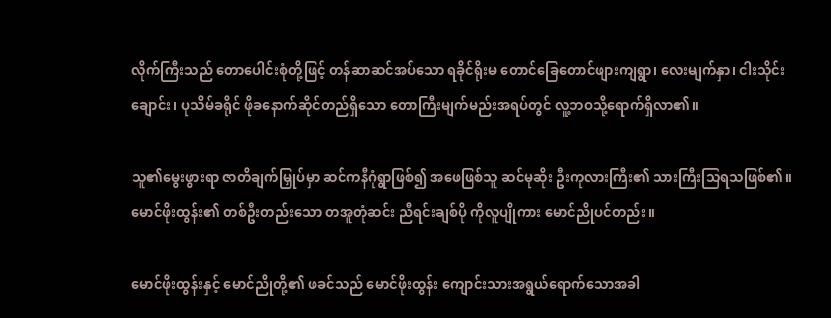လိုက်ကြီးသည် တောပေါင်းစုံတို့ဖြင့် တန်ဆာဆင်အပ်သော ရခိုင်ရိုးမ တောင်ခြေတောင်ဖျားကျရွာ၊ လေးမျက်နှာ၊ ငါးသိုင်းချောင်း၊ ပုသိမ်ခရိုင် ဖိုခနောက်ဆိုင်တည်ရှိသော တောကြီးမျက်မည်းအရပ်တွင် လူ့ဘဝသို့ရောက်ရှိလာ၏။

သူ၏မွေးဖွားရာ ဇာတိချက်မြှုပ်မှာ ဆင်ကနီဂုံရွာဖြစ်၍ အဖေဖြစ်သူ ဆင်မုဆိုး ဦးကုလားကြီး၏ သားကြီးသြရသဖြစ်၏။ မောင်ဖိုးထွန်း၏ တစ်ဦးတည်းသော တအူတုံဆင်း ညီရင်းချစ်ပို ကိုလူပျိုကား မောင်ညိုပင်တည်း။

မောင်ဖိုးထွန်းနှင့် မောင်ညိုတို့၏ ဖခင်သည် မောင်ဖိုးထွန်း ကျောင်းသားအရွယ်ရောက်သောအခါ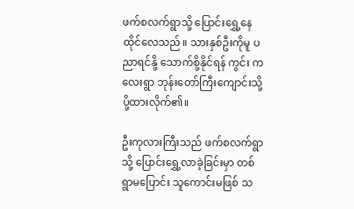ဖက်စလက်ရွာသို့ ပြောင်းရွှေ့နေထိုင်လေသည်။ သားနှစ်ဦးကိုမူ ပညာရင်နို့ သောက်စို့နိုင်ရန် ကွင်း ကလေးရွာ ဘုန်းတော်ကြီးကျောင်းသို့ ပို့ထားလိုက်၏။

ဦးကုလားကြီးသည် ဖက်စလက်ရွာသို့ ပြောင်းရွှေ့လာခဲ့ခြင်းမှာ တစ်ရွာမပြောင်း သူကောင်းမဖြစ် သ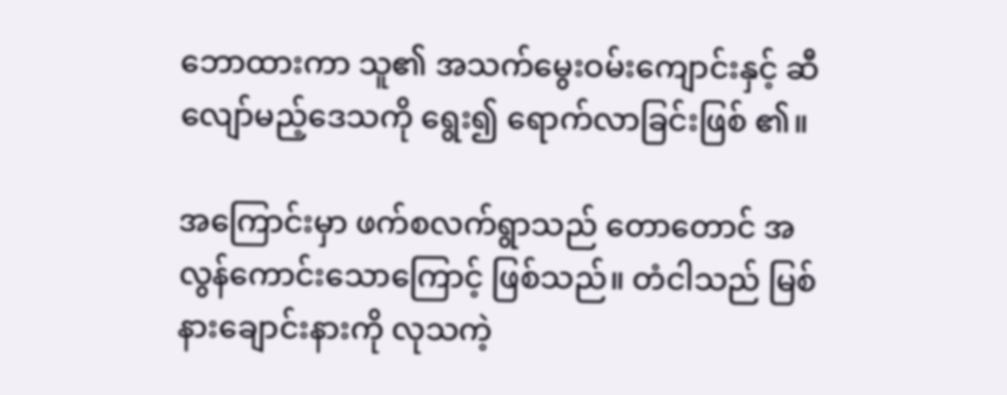ဘောထားကာ သူ၏ အသက်မွေးဝမ်းကျောင်းနှင့် ဆီလျော်မည့်ဒေသကို ရွေး၍ ရောက်လာခြင်းဖြစ် ၏။

အကြောင်းမှာ ဖက်စလက်ရွာသည် တောတောင် အလွန်ကောင်းသောကြောင့် ဖြစ်သည်။ တံငါသည် မြစ်နားချောင်းနားကို လုသကဲ့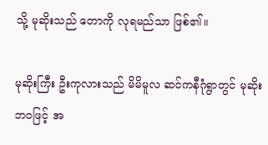သို့ မုဆိုးသည် တောကို လုရမည်သာ ဖြစ်၏။

မုဆိုးကြီး ဦးကုလားသည် မိမိမူလ ဆင်ကနီဂုံရွာတွင် မုဆိုးဘဝဖြင့် အ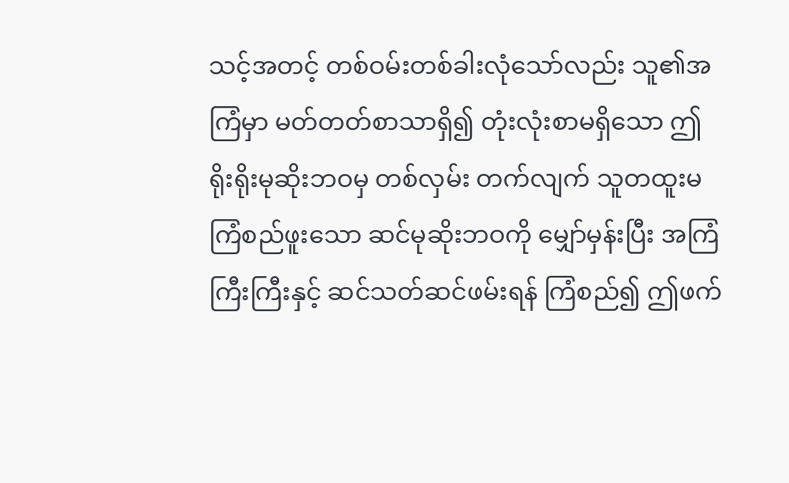သင့်အတင့် တစ်ဝမ်းတစ်ခါးလုံသော်လည်း သူ၏အကြံမှာ မတ်တတ်စာသာရှိ၍ တုံးလုံးစာမရှိသော ဤရိုးရိုးမုဆိုးဘဝမှ တစ်လှမ်း တက်လျက် သူတထူးမကြံစည်ဖူးသော ဆင်မုဆိုးဘဝကို မျှော်မှန်းပြီး အကြံကြီးကြီးနှင့် ဆင်သတ်ဆင်ဖမ်းရန် ကြံစည်၍ ဤဖက်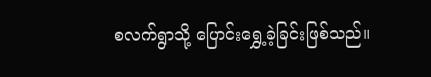စလက်ရွာသို့ ပြောင်းရွှေ့ခဲ့ခြင်းဖြစ်သည်။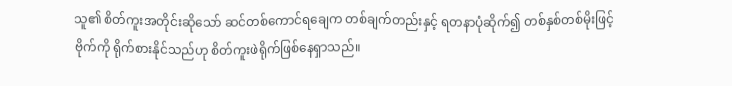သူ၏ စိတ်ကူးအတိုင်းဆိုသော် ဆင်တစ်ကောင်ရချေက တစ်ချက်တည်းနှင့် ရတနာပုံဆိုက်၍ တစ်နှစ်တစ်မိုးဖြင့် ဗိုက်ကို ရိုက်စားနိုင်သည်ဟု စိတ်ကူးဖဲရိုက်ဖြစ်နေရှာသည်။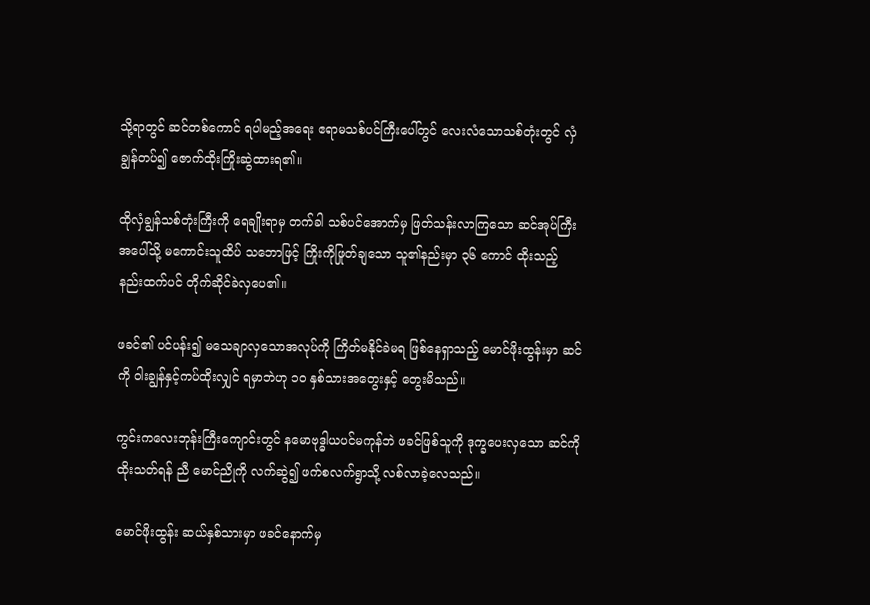သို့ရာတွင် ဆင်တစ်ကောင် ရပါမည့်အရေး ဧရာမသစ်ပင်ကြီးပေါ်တွင် လေးလံသောသစ်တုံးတွင် လှံချွန်တပ်၍ ဇောက်ထိုးကြိုးဆွဲထားရ၏။

ထိုလှံချွန်သစ်တုံးကြီးကို ရေချိုးရာမှ တက်ခါ သစ်ပင်အောက်မှ ဖြတ်သန်းလာကြသော ဆင်အုပ်ကြီးအပေါ်သို့ မကောင်းသူထိပ် သဘောဖြင့် ကြိုးကိုဖြုတ်ချသော သူ၏နည်းမှာ ၃၆ ကောင် ထိုးသည့် နည်းထက်ပင် တိုက်ဆိုင်ခဲလှပေ၏။

ဖခင်၏ ပင်ပန်း၍ မသေချာလှသောအလုပ်ကို ကြိတ်မနိုင်ခဲမရ ဖြစ်နေရှာသည့် မောင်ဖိုးထွန်းမှာ ဆင်ကို ဝါးချွန်နှင့်ကပ်ထိုးလျှင် ရမှာဘဲဟု ၁ဝ နှစ်သားအတွေးနှင့် တွေးမိသည်။

ကွင်းကလေးဘုန်းကြီးကျောင်းတွင် နမောဗုဒ္ဓါယပင်မကုန်ဘဲ ဖခင်ဖြစ်သူကို ဒုက္ခပေးလှသော ဆင်ကို ထိုးသတ်ရန် ညီ မောင်ညိုကို လက်ဆွဲ၍ ဖက်စလက်ရွာသို့ လစ်လာခဲ့လေသည်။

မောင်ဖိုးထွန်း ဆယ်နှစ်သားမှာ ဖခင်နောက်မှ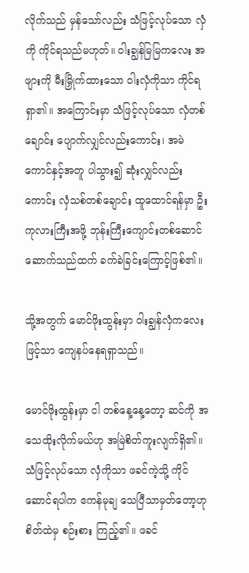လိုက်သည် မှန်သော်လည်း သံဖြင့်လုပ်သော လှံကို ကိုင်ရသည်မဟုတ်။ ဝါးချွန်မြမြကလေး အဖျားကို မီးမြှိုက်ထားသော ဝါးလှံကိုသာ ကိုင်ရရှာ၏။ အကြောင်းမှာ သံဖြင့်လုပ်သော လှံတစ်ချောင်း ပျောက်လျှင်လည်းကောင်း၊ အမဲကောင်နှင့်အတူ ပါသွား၍ ဆုံးလျှင်လည်းကောင်း လှံသစ်တစ်ချောင်း ထူထောင်ရန်မှာ ဦးကုလားကြီးအဖို့ ဘုန်းကြီးကျောင်းတစ်ဆောင် ဆောက်သည်ထက် ခက်ခဲခြင်းကြောင့်ဖြစ်၏။

သို့အတွက် မောင်ဖိုးထွန်းမှာ ဝါးချွန်လှံကလေးဖြင့်သာ ကျေနပ်နေရရှာသည်။

မောင်ဖိုးထွန်းမှာ ငါ တစ်နေ့နေ့တော့ ဆင်ကို အသေထိုးလိုက်မယ်ဟု အမြဲစိတ်ကူးလျက်ရှိ၏။ သံဖြင့်လုပ်သော လှံကိုသာ ဖခင်ကဲ့သို့ ကိုင်ဆောင်ရပါက ဧကန်မုချ သေပြီသာမှတ်တော့ဟု စိတ်ထဲမှ စဉ်းစား ကြည့်၏။ ဖခင်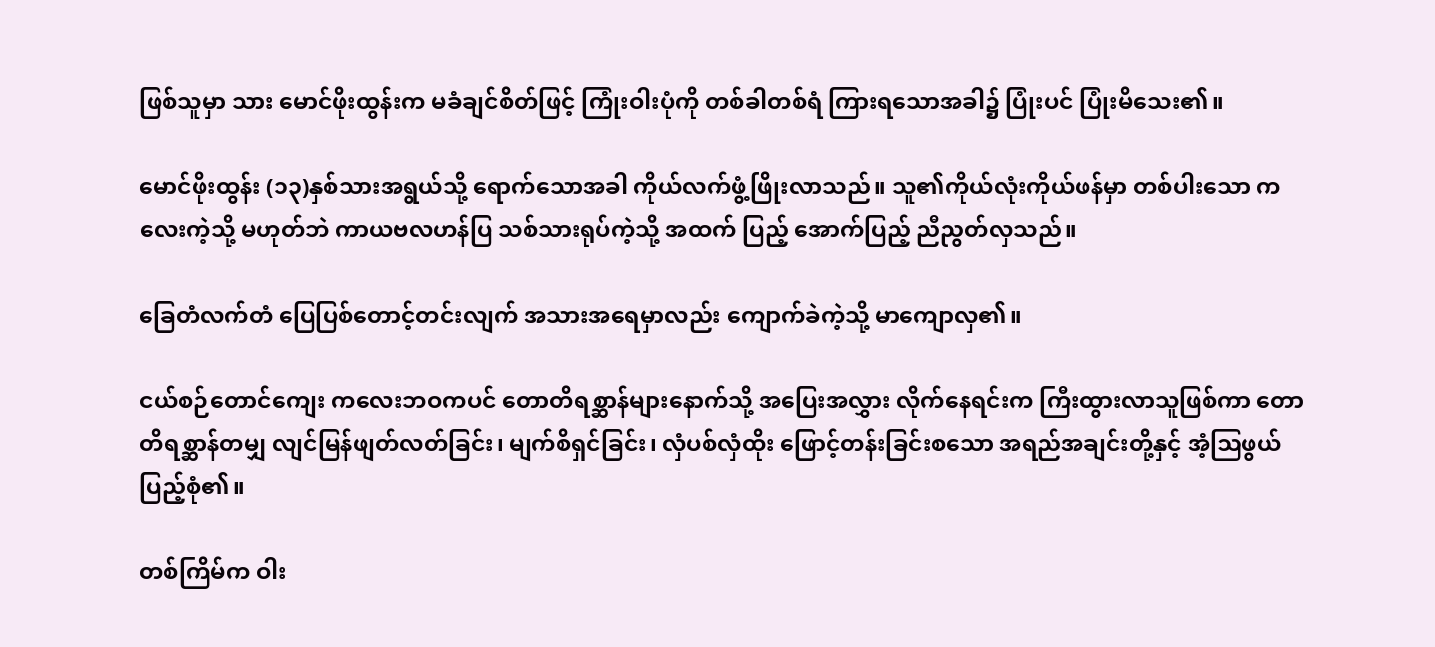ဖြစ်သူမှာ သား မောင်ဖိုးထွန်းက မခံချင်စိတ်ဖြင့် ကြုံးဝါးပုံကို တစ်ခါတစ်ရံ ကြားရသောအခါ၌ ပြုံးပင် ပြုံးမိသေး၏။

မောင်ဖိုးထွန်း (၁၃)နှစ်သားအရွယ်သို့ ရောက်သောအခါ ကိုယ်လက်ဖွံ့ဖြိုးလာသည်။ သူ၏ကိုယ်လုံးကိုယ်ဖန်မှာ တစ်ပါးသော ကလေးကဲ့သို့ မဟုတ်ဘဲ ကာယဗလဟန်ပြ သစ်သားရုပ်ကဲ့သို့ အထက် ပြည့် အောက်ပြည့် ညီညွတ်လှသည်။

ခြေတံလက်တံ ပြေပြစ်တောင့်တင်းလျက် အသားအရေမှာလည်း ကျောက်ခဲကဲ့သို့ မာကျောလှ၏။

ငယ်စဉ်တောင်ကျေး ကလေးဘဝကပင် တောတိရစ္ဆာန်များနောက်သို့ အပြေးအလွှား လိုက်နေရင်းက ကြီးထွားလာသူဖြစ်ကာ တောတိရစ္ဆာန်တမျှ လျင်မြန်ဖျတ်လတ်ခြင်း၊ မျက်စိရှင်ခြင်း၊ လှံပစ်လှံထိုး ဖြောင့်တန်းခြင်းစသော အရည်အချင်းတို့နှင့် အံ့ဩဖွယ်ပြည့်စုံ၏။

တစ်ကြိမ်က ဝါး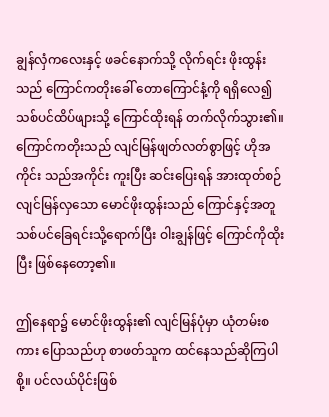ချွန်လှံကလေးနှင့် ဖခင်နောက်သို့ လိုက်ရင်း ဖိုးထွန်းသည် ကြောင်ကတိုးခေါ် တောကြောင်နံ့ကို ရရှိလေ၍ သစ်ပင်ထိပ်ဖျားသို့ ကြောင်ထိုးရန် တက်လိုက်သွား၏။ ကြောင်ကတိုးသည် လျင်မြန်ဖျတ်လတ်စွာဖြင့် ဟိုအကိုင်း သည်အကိုင်း ကူးပြီး ဆင်းပြေးရန် အားထုတ်စဉ် လျင်မြန်လှသော မောင်ဖိုးထွန်းသည် ကြောင်နှင့်အတူ သစ်ပင်ခြေရင်းသို့ရောက်ပြီး ဝါးချွန်ဖြင့် ကြောင်ကိုထိုးပြီး ဖြစ်နေတော့၏။

ဤနေရာ၌ မောင်ဖိုးထွန်း၏ လျင်မြန်ပုံမှာ ယုံတမ်းစကား ပြောသည်ဟု စာဖတ်သူက ထင်နေသည်ဆိုကြပါစို့။ ပင်လယ်ပိုင်းဖြစ်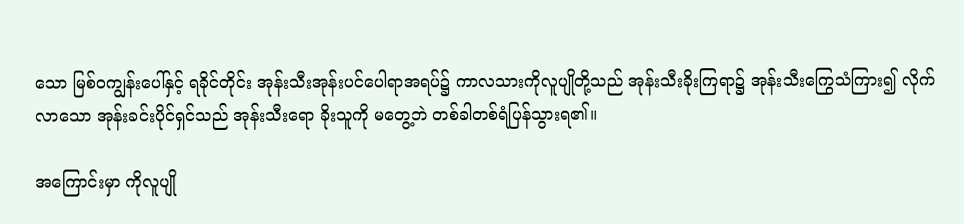သော မြစ်ဝကျွန်းပေါ်နှင့် ရခိုင်တိုင်း အုန်းသီးအုန်းပင်ပေါရာအရပ်၌ ကာလသားကိုလူပျိုတို့သည် အုန်းသီးခိုးကြရာ၌ အုန်းသီးကြွေသံကြား၍ လိုက်လာသော အုန်းခင်းပိုင်ရှင်သည် အုန်းသီးရော ခိုးသူကို မတွေ့ဘဲ တစ်ခါတစ်ရံပြန်သွားရ၏။

အကြောင်းမှာ ကိုလူပျို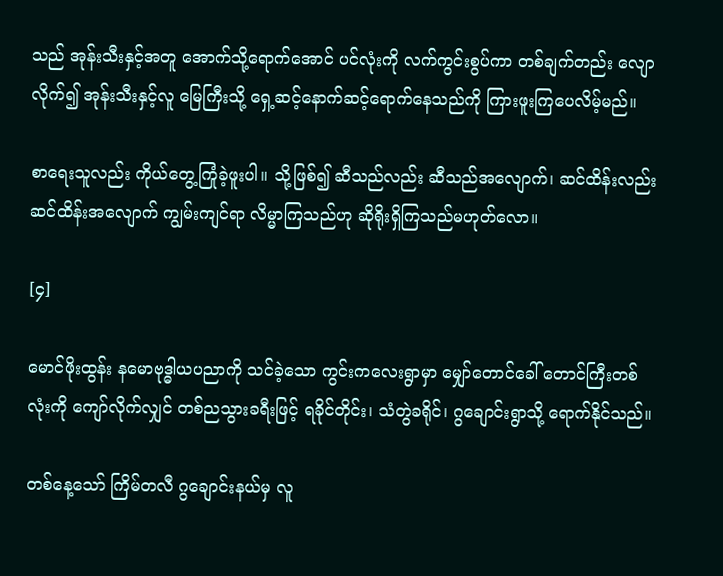သည် အုန်းသီးနှင့်အတူ အောက်သို့ရောက်အောင် ပင်လုံးကို လက်ကွင်းစွပ်ကာ တစ်ချက်တည်း လျောလိုက်၍ အုန်းသီးနှင့်လူ မြေကြီးသို့ ရှေ့ဆင့်နောက်ဆင့်ရောက်နေသည်ကို ကြားဖူးကြပေလိမ့်မည်။

စာရေးသူလည်း ကိုယ်တွေ့ကြုံခဲ့ဖူးပါ။ သို့ဖြစ်၍ ဆီသည်လည်း ဆီသည်အလျောက်၊ ဆင်ထိန်းလည်း ဆင်ထိန်းအလျောက် ကျွမ်းကျင်ရာ လိမ္မာကြသည်ဟု ဆိုရိုးရှိကြသည်မဟုတ်လော။

[၄]

မောင်ဖိုးထွန်း နမောဗုဒ္ဓါယပညာကို သင်ခဲ့သော ကွင်းကလေးရွာမှာ မျှော်တောင်ခေါ် တောင်ကြီးတစ်လုံးကို ကျော်လိုက်လျှင် တစ်ညသွားခရီးဖြင့် ရခိုင်တိုင်း၊ သံတွဲခရိုင်၊ ဂွချောင်းရွာသို့ ရောက်နိုင်သည်။

တစ်နေ့သော် ကြိမ်တလီ ဂွချောင်းနယ်မှ လူ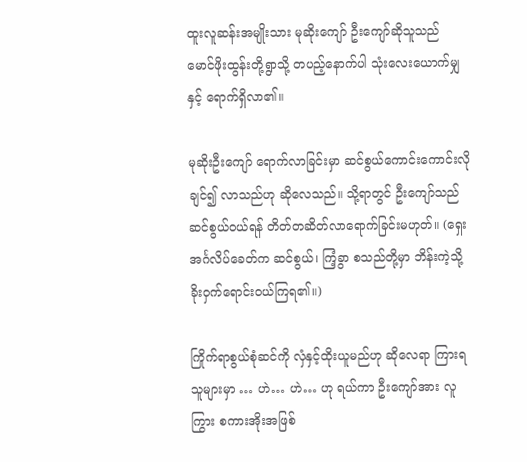ထူးလူဆန်းအမျိုးသား မုဆိုးကျော် ဦးကျော်ဆိုသူသည် မောင်ဖိုးထွန်းတို့ရွာသို့ တပည့်နောက်ပါ သုံးလေးယောက်မျှနှင့် ရောက်ရှိလာ၏။

မုဆိုးဦးကျော် ရောက်လာခြင်းမှာ ဆင်စွယ်ကောင်းကောင်းလိုချင်၍ လာသည်ဟု ဆိုလေသည်။ သို့ရာတွင် ဦးကျော်သည် ဆင်စွယ်ဝယ်ရန် တိတ်တဆိတ်လာရောက်ခြင်းမဟုတ်။ (ရှေးအင်္ဂလိပ်ခေတ်က ဆင်စွယ်၊ ကြံ့ခွာ စသည်တို့မှာ ဘိန်းကဲ့သို့ ခိုးဝှက်ရောင်းဝယ်ကြရ၏။)

ကြိုက်ရာစွယ်စုံဆင်ကို လှံနှင့်ထိုးယူမည်ဟု ဆိုလေရာ ကြားရသူများမှာ … ဟဲ… ဟဲ… ဟု ရယ်ကာ ဦးကျော်အား လူကြွား စကားအိုးအဖြစ်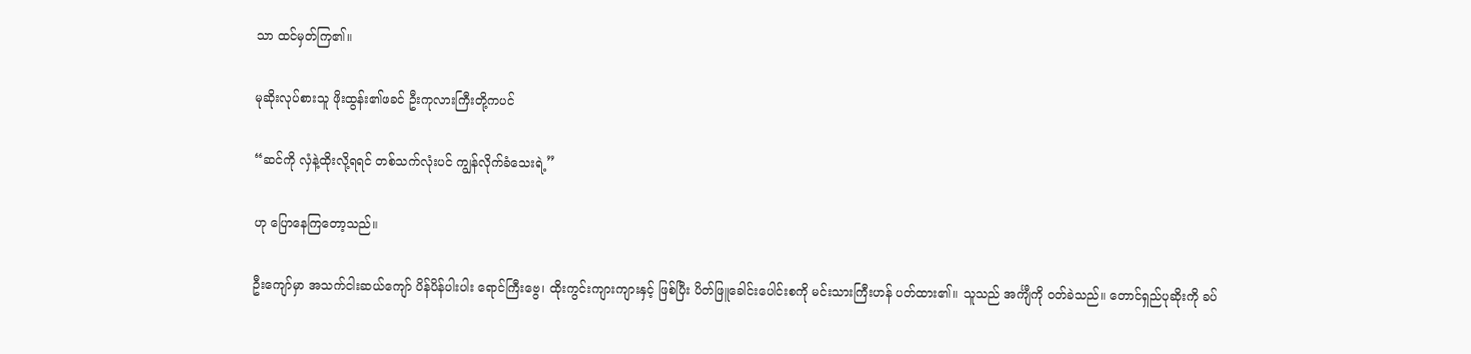သာ ထင်မှတ်ကြ၏။

မုဆိုးလုပ်စားသူ ဖိုးထွန်း၏ဖခင် ဦးကုလားကြီးတို့ကပင်

“ဆင်ကို လှံနဲ့ထိုးလို့ရရင် တစ်သက်လုံးပင် ကျွန်လိုက်ခံသေးရဲ့”

ဟု ပြောနေကြတော့သည်။

ဦးကျော်မှာ အသက်ငါးဆယ်ကျော် ပိန်ပိန်ပါးပါး ရောင်ကြီးဗွေ၊ ထိုးကွင်းကျားကျားနှင့် ဖြစ်ပြီး ပိတ်ဖြူခေါင်းပေါင်းစကို မင်းသားကြီးဟန် ပတ်ထား၏။ သူသည် အင်္ကျီကို ဝတ်ခဲသည်။ တောင်ရှည်ပုဆိုးကို ခပ်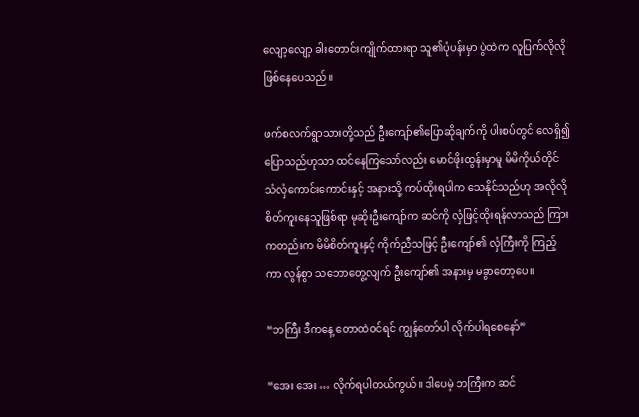လျော့လျော့ ခါးတောင်းကျိုက်ထားရာ သူ၏ပုံပန်းမှာ ပွဲထဲက လူပြက်လိုလို ဖြစ်နေပေသည်။

ဖက်စလက်ရွာသားတို့သည် ဦးကျော်၏ပြောဆိုချက်ကို ပါးစပ်တွင် လေရှိ၍ ပြောသည်ဟုသာ ထင်နေကြသော်လည်း မောင်ဖိုးထွန်းမှာမူ မိမိကိုယ်တိုင် သံလှံကောင်းကောင်းနှင့် အနားသို့ ကပ်ထိုးရပါက သေနိုင်သည်ဟု အလိုလို စိတ်ကူးနေသူဖြစ်ရာ မုဆိုးဦးကျော်က ဆင်ကို လှံဖြင့်ထိုးရန်လာသည် ကြားကတည်းက မိမိစိတ်ကူးနှင့် ကိုက်ညီသဖြင့် ဦးကျော်၏ လှံကြီးကို ကြည့်ကာ လွန်စွာ သဘောတွေ့လျက် ဦးကျော်၏ အနားမှ မခွာတော့ပေ။

“ဘကြီး ဒီကနေ့ တောထဲဝင်ရင် ကျွန်တော်ပါ လိုက်ပါရစေနော်”

“အေး အေး … လိုက်ရပါတယ်ကွယ်။ ဒါပေမဲ့ ဘကြီးက ဆင်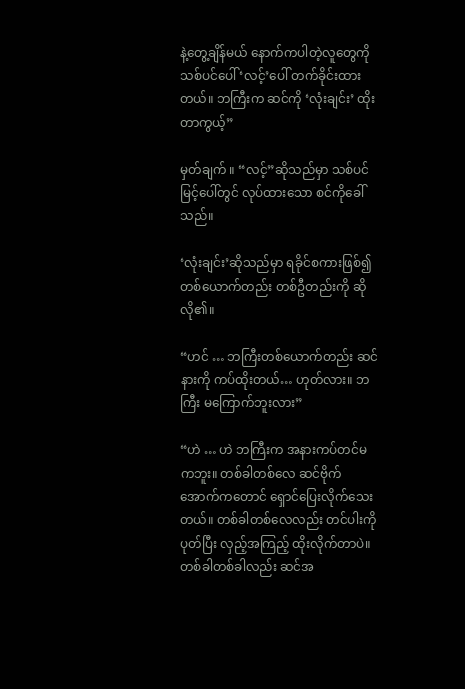နဲ့တွေ့ချိန်မယ် နောက်ကပါတဲ့လူတွေကို သစ်ပင်ပေါ် ‘လင့်’ပေါ် တက်ခိုင်းထားတယ်။ ဘကြီးက ဆင်ကို ‘လုံးချင်း’ ထိုးတာကွယ့်”

မှတ်ချက် ။ “လင့်”ဆိုသည်မှာ သစ်ပင်မြင့်ပေါ်တွင် လုပ်ထားသော စင်ကိုခေါ်သည်။

‘လုံးချင်း’ဆိုသည်မှာ ရခိုင်စကားဖြစ်၍ တစ်ယောက်တည်း တစ်ဦတည်းကို ဆိုလို၏။

“ဟင် … ဘကြီးတစ်ယောက်တည်း ဆင်နားကို ကပ်ထိုးတယ်… ဟုတ်လား။ ဘကြီး မကြောက်ဘူးလား”

“ဟဲ … ဟဲ ဘကြီးက အနားကပ်တင်မကဘူး။ တစ်ခါတစ်လေ ဆင်ဗိုက်အောက်ကတောင် ရှောင်ပြေးလိုက်သေးတယ်။ တစ်ခါတစ်လေလည်း တင်ပါးကိုပုတ်ပြီး လှည့်အကြည့် ထိုးလိုက်တာပဲ။ တစ်ခါတစ်ခါလည်း ဆင်အ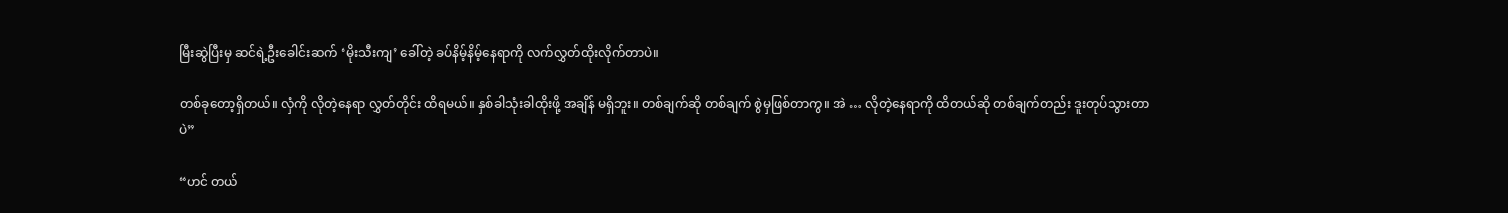မြီးဆွဲပြီးမှ ဆင်ရဲ့ဦးခေါင်းဆက် ‘မိုးသီးကျ’ ခေါ်တဲ့ ခပ်နိမ့်နိမ့်နေရာကို လက်လွှတ်ထိုးလိုက်တာပဲ။

တစ်ခုတော့ရှိတယ်။ လှံကို လိုတဲ့နေရာ လွှတ်တိုင်း ထိရမယ်။ နှစ်ခါသုံးခါထိုးဖို့ အချိန် မရှိဘူး။ တစ်ချက်ဆို တစ်ချက် စွဲမှဖြစ်တာကွ။ အဲ … လိုတဲ့နေရာကို ထိတယ်ဆို တစ်ချက်တည်း ဒူးတုပ်သွားတာပဲ”

“ဟင် တယ်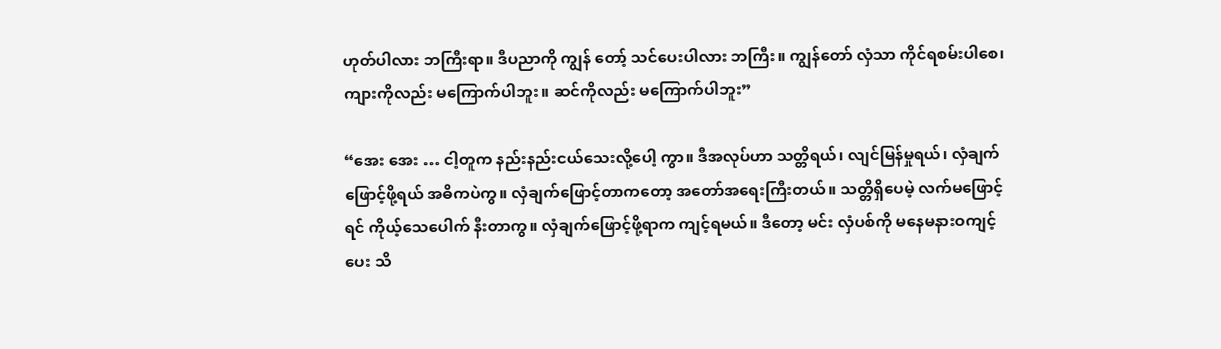ဟုတ်ပါလား ဘကြီးရာ။ ဒီပညာကို ကျွန် တော့် သင်ပေးပါလား ဘကြီး။ ကျွန်တော် လှံသာ ကိုင်ရစမ်းပါစေ၊ ကျားကိုလည်း မကြောက်ပါဘူး။ ဆင်ကိုလည်း မကြောက်ပါဘူး”

“အေး အေး … ငါ့တူက နည်းနည်းငယ်သေးလို့ပေါ့ ကွာ။ ဒီအလုပ်ဟာ သတ္တိရယ်၊ လျင်မြန်မှုရယ်၊ လှံချက်ဖြောင့်ဖို့ရယ် အဓိကပဲကွ။ လှံချက်ဖြောင့်တာကတော့ အတော်အရေးကြီးတယ်။ သတ္တိရှိပေမဲ့ လက်မဖြောင့်ရင် ကိုယ့်သေပေါက် နီးတာကွ။ လှံချက်ဖြောင့်ဖို့ရာက ကျင့်ရမယ်။ ဒီတော့ မင်း လှံပစ်ကို မနေမနားဝကျင့်ပေး သိ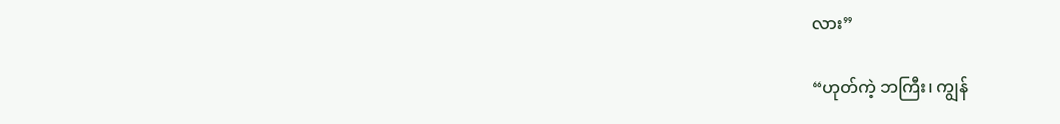လား”

“ဟုတ်ကဲ့ ဘကြီး၊ ကျွန်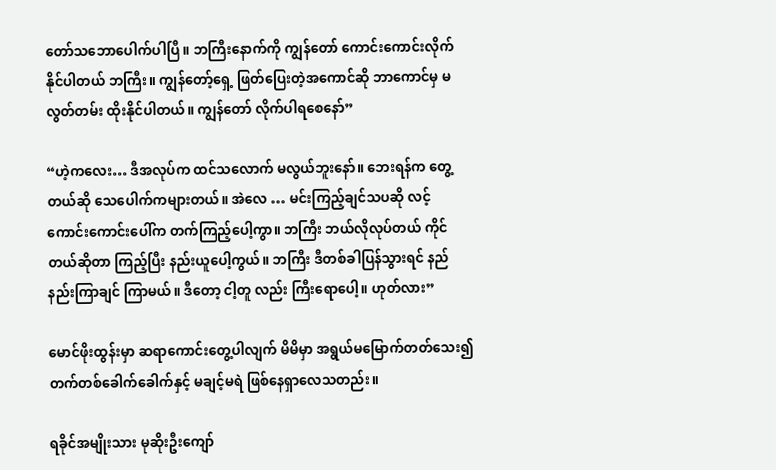တော်သဘောပေါက်ပါပြီ။ ဘကြီးနောက်ကို ကျွန်တော် ကောင်းကောင်းလိုက်နိုင်ပါတယ် ဘကြီး။ ကျွန်တော့်ရှေ့ ဖြတ်ပြေးတဲ့အကောင်ဆို ဘာကောင်မှ မလွတ်တမ်း ထိုးနိုင်ပါတယ်။ ကျွန်တော် လိုက်ပါရစေနော်”

“ဟဲ့ကလေး… ဒီအလုပ်က ထင်သလောက် မလွယ်ဘူးနော်။ ဘေးရန်က တွေ့တယ်ဆို သေပေါက်ကများတယ်။ အဲလေ … မင်းကြည့်ချင်သပဆို လင့်ကောင်းကောင်းပေါ်က တက်ကြည့်ပေါ့ကွာ။ ဘကြီး ဘယ်လိုလုပ်တယ် ကိုင်တယ်ဆိုတာ ကြည့်ပြီး နည်းယူပေါ့ကွယ်။ ဘကြီး ဒီတစ်ခါပြန်သွားရင် နည်နည်းကြာချင် ကြာမယ်။ ဒီတော့ ငါ့တူ လည်း ကြီးရောပေါ့။ ဟုတ်လား”

မောင်ဖိုးထွန်းမှာ ဆရာကောင်းတွေ့ပါလျက် မိမိမှာ အရွယ်မမြောက်တတ်သေး၍ တက်တစ်ခေါက်ခေါက်နှင့် မချင့်မရဲ ဖြစ်နေရှာလေသတည်း။

ရခိုင်အမျိုးသား မုဆိုးဦးကျော်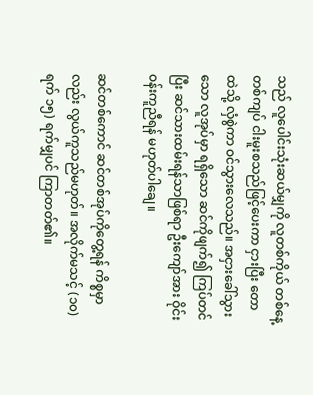သည် လူပေါင်းသုံးဆယ်မျှကို လူတစ်ကိုယ် တစ်နေ့ တစ်ကျပ် ငါးမူးစသည်ဖြင့်ပေးကာ ငှားပြီး တောထဲသို့ လှံစွဲကာ ဝင်သွားလေသည်။ အငှားခေါ်သွားသော လူအုပ်မှာ ရရှိသော ဆင်ကိုဖျက်၍ ကြပ်တင်ပြီး ဆင်သားထမ်းရန်သာဖြစ်ရာ ဦးကျော်အား ဝိုင်းဝန်းကူညီရန် မဟုတ်ပါချေ။

ဆင်တစ်ကောင် ဆင်တစ်အုပ်ကိုတွေ့ရန် ကိစ္စမှာလည်း လွယ်ကူသည်မဟုတ်။ အလိုက်မသင့် (၁၀)ရက် ၁၅) ရက်မျှပင် ကြာတတ်၏။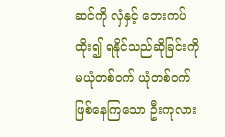ဆင်ကို လှံနှင့် ဘေးကပ်ထိုး၍ ရနိုင်သည်ဆိုခြင်းကို မယုံတစ်ဝက် ယုံတစ်ဝက်ဖြစ်နေကြသော ဦးကုလား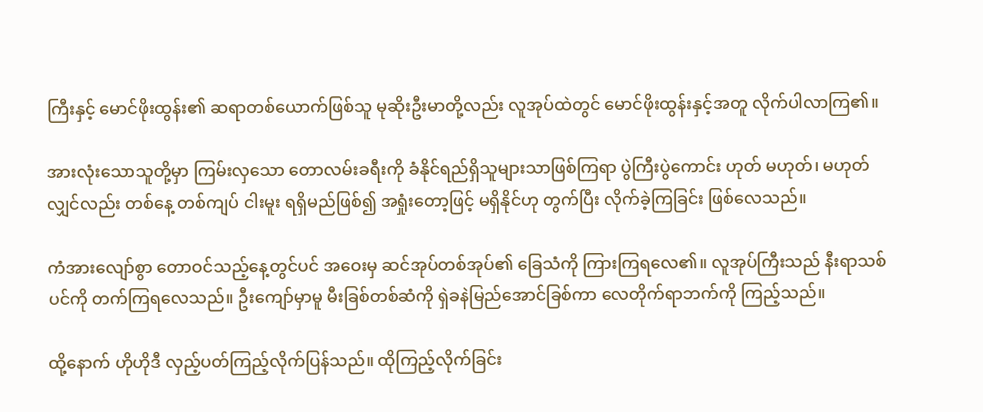ကြီးနှင့် မောင်ဖိုးထွန်း၏ ဆရာတစ်ယောက်ဖြစ်သူ မုဆိုးဦးမာတို့လည်း လူအုပ်ထဲတွင် မောင်ဖိုးထွန်းနှင့်အတူ လိုက်ပါလာကြ၏။

အားလုံးသောသူတို့မှာ ကြမ်းလှသော တောလမ်းခရီးကို ခံနိုင်ရည်ရှိသူများသာဖြစ်ကြရာ ပွဲကြီးပွဲကောင်း ဟုတ် မဟုတ်၊ မဟုတ်လျှင်လည်း တစ်နေ့ တစ်ကျပ် ငါးမူး ရရှိမည်ဖြစ်၍ အရှုံးတော့ဖြင့် မရှိနိုင်ဟု တွက်ပြီး လိုက်ခဲ့ကြခြင်း ဖြစ်လေသည်။

ကံအားလျော်စွာ တောဝင်သည့်နေ့တွင်ပင် အဝေးမှ ဆင်အုပ်တစ်အုပ်၏ ခြေသံကို ကြားကြရလေ၏။ လူအုပ်ကြီးသည် နီးရာသစ်ပင်ကို တက်ကြရလေသည်။ ဦးကျော်မှာမူ မီးခြစ်တစ်ဆံကို ရှဲခနဲမြည်အောင်ခြစ်ကာ လေတိုက်ရာဘက်ကို ကြည့်သည်။

ထို့နောက် ဟိုဟိုဒီ လှည့်ပတ်ကြည့်လိုက်ပြန်သည်။ ထိုကြည့်လိုက်ခြင်း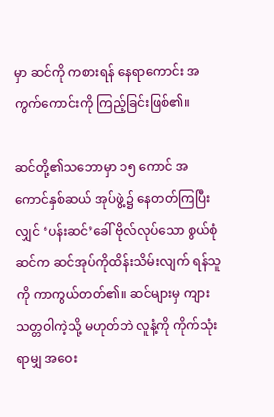မှာ ဆင်ကို ကစားရန် နေရာကောင်း အကွက်ကောင်းကို ကြည့်ခြင်းဖြစ်၏။

ဆင်တို့၏သဘောမှာ ၁၅ ကောင် အကောင်နှစ်ဆယ် အုပ်ဖွဲ့၌ နေတတ်ကြပြီးလျှင် ‘ပန်းဆင်’ခေါ် ဗိုလ်လုပ်သော စွယ်စုံဆင်က ဆင်အုပ်ကိုထိန်းသိမ်းလျက် ရန်သူကို ကာကွယ်တတ်၏။ ဆင်များမှ ကျားသတ္တဝါကဲ့သို့ မဟုတ်ဘဲ လူနံ့ကို ကိုက်သုံးရာမျှ အဝေး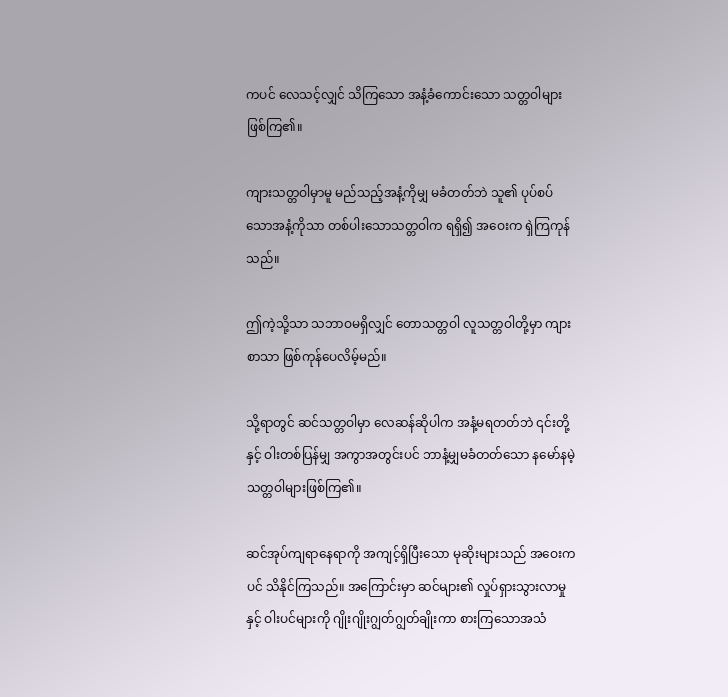ကပင် လေသင့်လျှင် သိကြသော အနံ့ခံကောင်းသော သတ္တဝါများဖြစ်ကြ၏။

ကျားသတ္တဝါမှာမူ မည်သည့်အနံ့ကိုမျှ မခံတတ်ဘဲ သူ၏ ပုပ်စပ်သောအနံ့ကိုသာ တစ်ပါးသောသတ္တဝါက ရရှိ၍ အဝေးက ရှဲကြကုန်သည်။

ဤကဲ့သို့သာ သဘာဝမရှိလျှင် တောသတ္တဝါ လူသတ္တဝါတို့မှာ ကျားစာသာ ဖြစ်ကုန်ပေလိမ့်မည်။

သို့ရာတွင် ဆင်သတ္တဝါမှာ လေဆန်ဆိုပါက အနံ့မရတတ်ဘဲ ၎င်းတို့နှင့် ဝါးတစ်ပြန်မျှ အကွာအတွင်းပင် ဘာနံ့မျှမခံတတ်သော နမော်နမဲ့ သတ္တဝါများဖြစ်ကြ၏။

ဆင်အုပ်ကျရာနေရာကို အကျင့်ရှိပြီးသော မုဆိုးများသည် အဝေးကပင် သိနိုင်ကြသည်။ အကြောင်းမှာ ဆင်များ၏ လှုပ်ရှားသွားလာမှုနှင့် ဝါးပင်များကို ဂျိုးဂျိုးဂျွတ်ဂျွတ်ချိုးကာ စားကြသောအသံ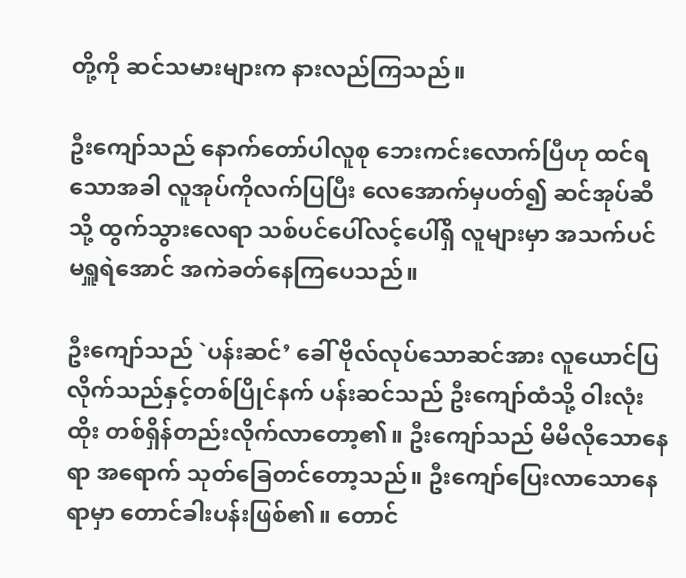တို့ကို ဆင်သမားများက နားလည်ကြသည်။

ဦးကျော်သည် နောက်တော်ပါလူစု ဘေးကင်းလောက်ပြီဟု ထင်ရသောအခါ လူအုပ်ကိုလက်ပြပြီး လေအောက်မှပတ်၍ ဆင်အုပ်ဆီသို့ ထွက်သွားလေရာ သစ်ပင်ပေါ်လင့်ပေါ်ရှိ လူများမှာ အသက်ပင် မရှူရဲအောင် အကဲခတ်နေကြပေသည်။

ဦးကျော်သည် `ပန်းဆင်’ ခေါ် ဗိုလ်လုပ်သောဆင်အား လူယောင်ပြလိုက်သည်နှင့်တစ်ပြိုင်နက် ပန်းဆင်သည် ဦးကျော်ထံသို့ ဝါးလုံးထိုး တစ်ရှိန်တည်းလိုက်လာတော့၏။ ဦးကျော်သည် မိမိလိုသောနေရာ အရောက် သုတ်ခြေတင်တော့သည်။ ဦးကျော်ပြေးလာသောနေရာမှာ တောင်ခါးပန်းဖြစ်၏။ တောင်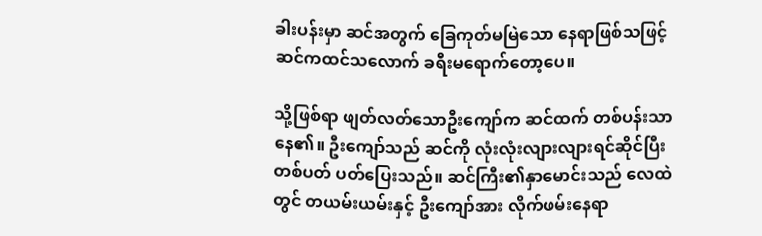ခါးပန်းမှာ ဆင်အတွက် ခြေကုတ်မမြဲသော နေရာဖြစ်သဖြင့် ဆင်ကထင်သလောက် ခရီးမရောက်တော့ပေ။

သို့ဖြစ်ရာ ဖျတ်လတ်သောဦးကျော်က ဆင်ထက် တစ်ပန်းသာနေ၏။ ဦးကျော်သည် ဆင်ကို လုံးလုံးလျားလျားရင်ဆိုင်ပြီး တစ်ပတ် ပတ်ပြေးသည်။ ဆင်ကြီး၏နှာမောင်းသည် လေထဲတွင် တယမ်းယမ်းနှင့် ဦးကျော်အား လိုက်ဖမ်းနေရာ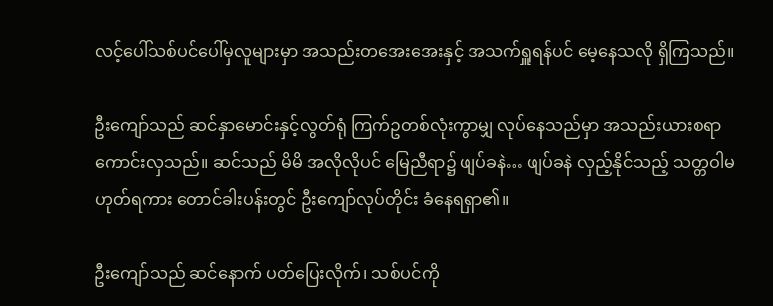လင့်ပေါ်သစ်ပင်ပေါ်မှလူများမှာ အသည်းတအေးအေးနှင့် အသက်ရှူရန်ပင် မေ့နေသလို ရှိကြသည်။

ဦးကျော်သည် ဆင်နှာမောင်းနှင့်လွတ်ရုံ ကြက်ဥတစ်လုံးကွာမျှ လုပ်နေသည်မှာ အသည်းယားစရာကောင်းလှသည်။ ဆင်သည် မိမိ အလိုလိုပင် မြေညီရာ၌ ဖျပ်ခနဲ… ဖျပ်ခနဲ လှည့်နိုင်သည့် သတ္တဝါမဟုတ်ရကား တောင်ခါးပန်းတွင် ဦးကျော်လုပ်တိုင်း ခံနေရရှာ၏။

ဦးကျော်သည် ဆင်နောက် ပတ်ပြေးလိုက်၊ သစ်ပင်ကို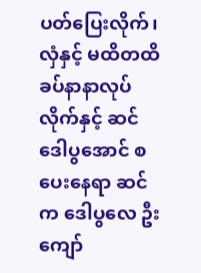ပတ်ပြေးလိုက်၊ လှံနှင့် မထိတထိ ခပ်နာနာလုပ်လိုက်နှင့် ဆင်ဒေါပွအောင် စပေးနေရာ ဆင်က ဒေါပွလေ ဦးကျော်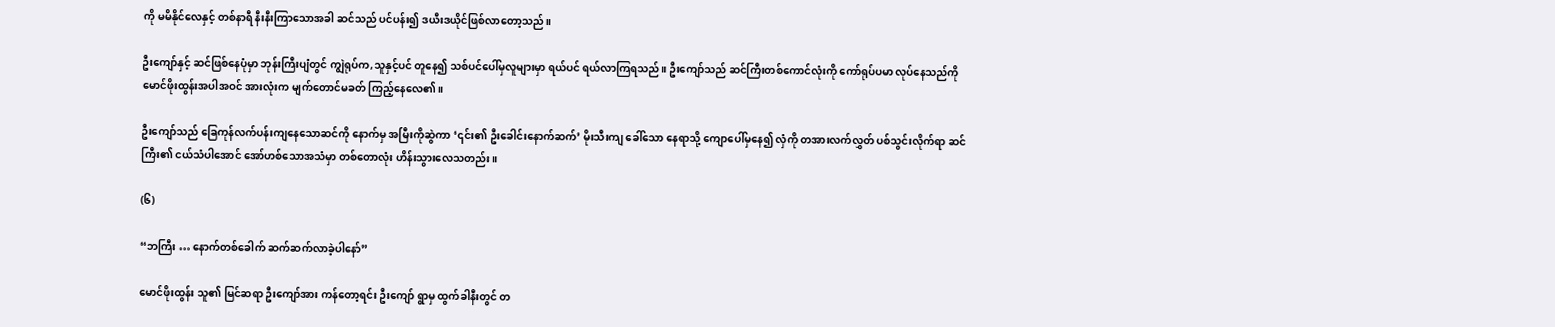ကို မမိနိုင်လေနှင့် တစ်နာရီ နီးနီးကြာသောအခါ ဆင်သည် ပင်ပန်း၍ ဒယီးဒယိုင်ဖြစ်လာတော့သည်။

ဦးကျော်နှင့် ဆင်ဖြစ်နေပုံမှာ ဘုန်းကြီးပျံတွင် ကျွဲရုပ်က,သူနှင့်ပင် တူနေ၍ သစ်ပင်ပေါ်မှလူများမှာ ရယ်ပင် ရယ်လာကြရသည်။ ဦးကျော်သည် ဆင်ကြီးတစ်ကောင်လုံးကို ကော်ရုပ်ပမာ လုပ်နေသည်ကို မောင်ဖိုးထွန်းအပါအဝင် အားလုံးက မျက်တောင်မခတ် ကြည့်နေလေ၏။

ဦးကျော်သည် ခြေကုန်လက်ပန်းကျနေသောဆင်ကို နောက်မှ အမြီးကိုဆွဲကာ ‘၎င်း၏ ဦးခေါင်းနောက်ဆက်’ မိုးသီးကျ ခေါ်သော နေရာသို့ ကျောပေါ်မှနေ၍ လှံကို တအားလက်လွှတ် ပစ်သွင်းလိုက်ရာ ဆင်ကြီး၏ ငယ်သံပါအောင် အော်ဟစ်သောအသံမှာ တစ်တောလုံး ဟိန်းသွားလေသတည်း။

(၆)

“ဘကြီး … နောက်တစ်ခေါက် ဆက်ဆက်လာခဲ့ပါနော်”

မောင်ဖိုးထွန်း သူ၏ မြင်ဆရာ ဦးကျော်အား ကန်တော့ရင်း ဦးကျော် ရွာမှ ထွက်ခါနီးတွင် တ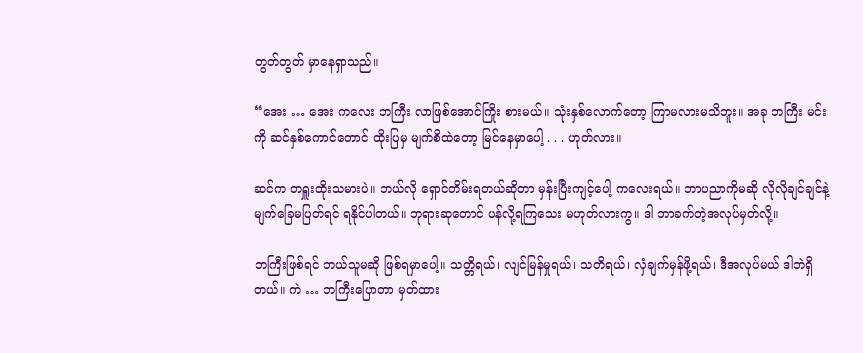တွတ်တွတ် မှာနေရှာသည်။

“အေး … အေး ကလေး ဘကြီး လာဖြစ်အောင်ကြိုး စားမယ်။ သုံးနှစ်လောက်တော့ ကြာမလားမသိဘူး။ အခု ဘကြီး မင်းကို ဆင်နှစ်ကောင်တောင် ထိုးပြမှ မျက်စိထဲတော့ မြင်နေမှာပေါ့ . . . ဟုတ်လား။

ဆင်က တရှူးထိုးသမားပဲ။ ဘယ်လို ရှောင်တိမ်းရတယ်ဆိုတာ မှန်းပြီးကျင့်ပေါ့ ကလေးရယ်။ ဘာပညာကိုမဆို လိုလိုချင်ချင်နဲ့ မျက်ခြေမပြတ်ရင် ရနိုင်ပါတယ်။ ဘုရားဆုတောင် ပန်လို့ရကြသေး မဟုတ်လားကွ။ ဒါ ဘာခက်တဲ့အလုပ်မှတ်လို့။

ဘကြီးဖြစ်ရင် ဘယ်သူမဆို ဖြစ်ရမှာပေါ့။ သတ္တိရယ်၊ လျင်မြန်မှုရယ်၊ သတိရယ်၊ လှံချက်မှန်ဖို့ရယ်၊ ဒီအလုပ်မယ် ဒါဘဲရှိတယ်။ ကဲ … ဘကြီးပြောတာ မှတ်ထား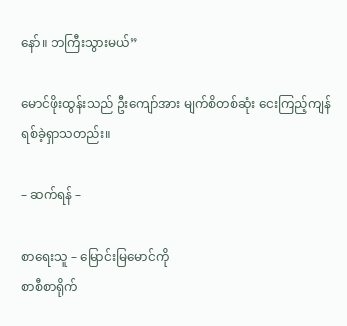နော်။ ဘကြီးသွားမယ်”

မောင်ဖိုးထွန်းသည် ဦးကျော်အား မျက်စိတစ်ဆုံး ငေးကြည့်ကျန်ရစ်ခဲ့ရှာသတည်း။

– ဆက်ရန် –

စာရေးသူ – မြောင်းမြမောင်ကို
စာစီစာရိုက်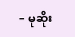– မုဆိုး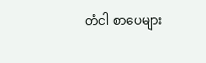တံငါ စာပေများ